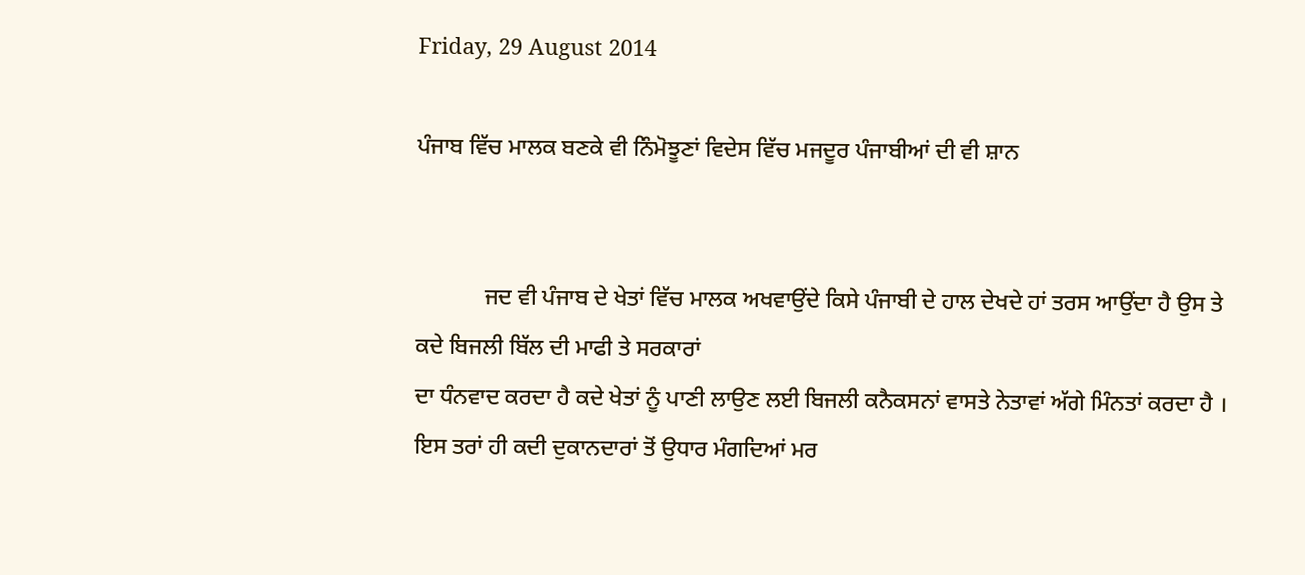Friday, 29 August 2014

ਪੰਜਾਬ ਵਿੱਚ ਮਾਲਕ ਬਣਕੇ ਵੀ ਨਿੰਮੋਝੂਣਾਂ ਵਿਦੇਸ ਵਿੱਚ ਮਜਦੂਰ ਪੰਜਾਬੀਆਂ ਦੀ ਵੀ ਸ਼ਾਨ


            ਜਦ ਵੀ ਪੰਜਾਬ ਦੇ ਖੇਤਾਂ ਵਿੱਚ ਮਾਲਕ ਅਖਵਾਉਂਦੇ ਕਿਸੇ ਪੰਜਾਬੀ ਦੇ ਹਾਲ ਦੇਖਦੇ ਹਾਂ ਤਰਸ ਆਉਂਦਾ ਹੈ ਉਸ ਤੇ ਕਦੇ ਬਿਜਲੀ ਬਿੱਲ ਦੀ ਮਾਫੀ ਤੇ ਸਰਕਾਰਾਂ
ਦਾ ਧੰਨਵਾਦ ਕਰਦਾ ਹੈ ਕਦੇ ਖੇਤਾਂ ਨੂੰ ਪਾਣੀ ਲਾਉਣ ਲਈ ਬਿਜਲੀ ਕਨੈਕਸਨਾਂ ਵਾਸਤੇ ਨੇਤਾਵਾਂ ਅੱਗੇ ਮਿੰਨਤਾਂ ਕਰਦਾ ਹੈ । ਇਸ ਤਰਾਂ ਹੀ ਕਦੀ ਦੁਕਾਨਦਾਰਾਂ ਤੋਂ ਉਧਾਰ ਮੰਗਦਿਆਂ ਮਰ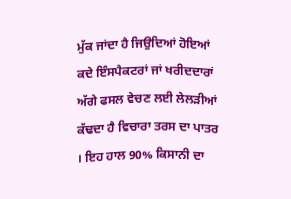ਮੁੱਕ ਜਾਂਦਾ ਹੈ ਜਿਉਦਿਆਂ ਹੋਇਆਂ ਕਦੇ ਇੰਸਪੈਕਟਰਾਂ ਜਾਂ ਖਰੀਦਦਾਰਾਂ ਅੱਗੇ ਫਸਲ ਵੇਚਣ ਲਈ ਲੇਲੜੀਆਂ ਕੱਢਦਾ ਹੈ ਵਿਚਾਰਾ ਤਰਸ ਦਾ ਪਾਤਰ । ਇਹ ਹਾਲ 90% ਕਿਸਾਨੀ ਦਾ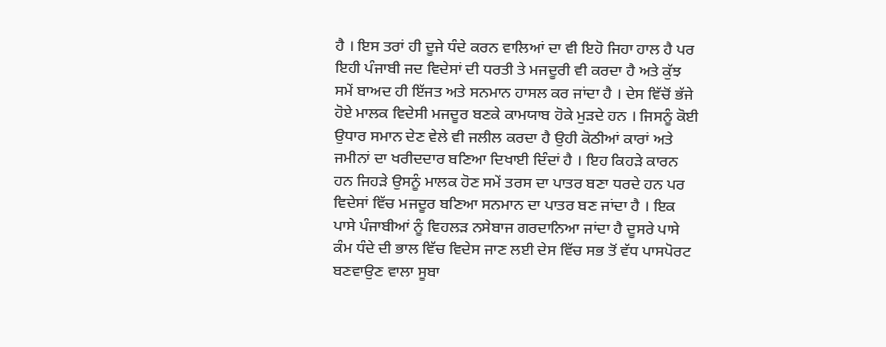ਹੈ । ਇਸ ਤਰਾਂ ਹੀ ਦੂਜੇ ਧੰਦੇ ਕਰਨ ਵਾਲਿਆਂ ਦਾ ਵੀ ਇਹੋ ਜਿਹਾ ਹਾਲ ਹੈ ਪਰ ਇਹੀ ਪੰਜਾਬੀ ਜਦ ਵਿਦੇਸਾਂ ਦੀ ਧਰਤੀ ਤੇ ਮਜਦੂਰੀ ਵੀ ਕਰਦਾ ਹੈ ਅਤੇ ਕੁੱਝ ਸਮੇਂ ਬਾਅਦ ਹੀ ਇੱਜਤ ਅਤੇ ਸਨਮਾਨ ਹਾਸਲ ਕਰ ਜਾਂਦਾ ਹੈ । ਦੇਸ ਵਿੱਚੋਂ ਭੱਜੇ ਹੋਏ ਮਾਲਕ ਵਿਦੇਸੀ ਮਜਦੂਰ ਬਣਕੇ ਕਾਮਯਾਬ ਹੋਕੇ ਮੁੜਦੇ ਹਨ । ਜਿਸਨੂੰ ਕੋਈ ਉਧਾਰ ਸਮਾਨ ਦੇਣ ਵੇਲੇ ਵੀ ਜਲੀਲ ਕਰਦਾ ਹੈ ਉਹੀ ਕੋਠੀਆਂ ਕਾਰਾਂ ਅਤੇ ਜਮੀਨਾਂ ਦਾ ਖਰੀਦਦਾਰ ਬਣਿਆ ਦਿਖਾਈ ਦਿੰਦਾਂ ਹੈ । ਇਹ ਕਿਹੜੇ ਕਾਰਨ ਹਨ ਜਿਹੜੇ ਉਸਨੂੰ ਮਾਲਕ ਹੋਣ ਸਮੇਂ ਤਰਸ ਦਾ ਪਾਤਰ ਬਣਾ ਧਰਦੇ ਹਨ ਪਰ ਵਿਦੇਸਾਂ ਵਿੱਚ ਮਜਦੂਰ ਬਣਿਆ ਸਨਮਾਨ ਦਾ ਪਾਤਰ ਬਣ ਜਾਂਦਾ ਹੈ । ਇਕ ਪਾਸੇ ਪੰਜਾਬੀਆਂ ਨੂੰ ਵਿਹਲੜ ਨਸੇਬਾਜ ਗਰਦਾਨਿਆ ਜਾਂਦਾ ਹੈ ਦੂਸਰੇ ਪਾਸੇ ਕੰਮ ਧੰਦੇ ਦੀ ਭਾਲ ਵਿੱਚ ਵਿਦੇਸ ਜਾਣ ਲਈ ਦੇਸ ਵਿੱਚ ਸਭ ਤੋਂ ਵੱਧ ਪਾਸਪੋਰਟ ਬਣਵਾਉਣ ਵਾਲਾ ਸੂਬਾ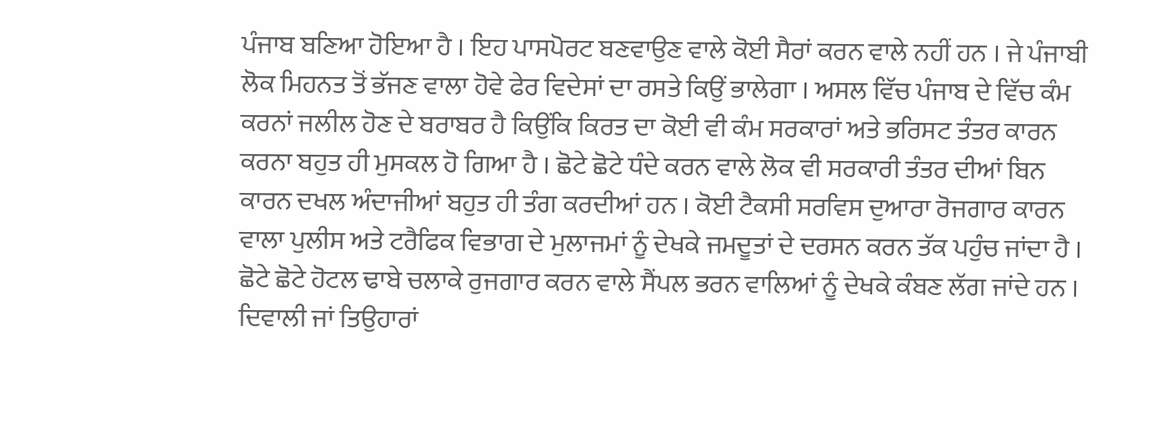ਪੰਜਾਬ ਬਣਿਆ ਹੋਇਆ ਹੈ । ਇਹ ਪਾਸਪੋਰਟ ਬਣਵਾਉਣ ਵਾਲੇ ਕੋਈ ਸੈਰਾਂ ਕਰਨ ਵਾਲੇ ਨਹੀਂ ਹਨ । ਜੇ ਪੰਜਾਬੀ ਲੋਕ ਮਿਹਨਤ ਤੋਂ ਭੱਜਣ ਵਾਲਾ ਹੋਵੇ ਫੇਰ ਵਿਦੇਸਾਂ ਦਾ ਰਸਤੇ ਕਿਉਂ ਭਾਲੇਗਾ । ਅਸਲ ਵਿੱਚ ਪੰਜਾਬ ਦੇ ਵਿੱਚ ਕੰਮ ਕਰਨਾਂ ਜਲੀਲ ਹੋਣ ਦੇ ਬਰਾਬਰ ਹੈ ਕਿਉਂਕਿ ਕਿਰਤ ਦਾ ਕੋਈ ਵੀ ਕੰਮ ਸਰਕਾਰਾਂ ਅਤੇ ਭਰਿਸਟ ਤੰਤਰ ਕਾਰਨ ਕਰਨਾ ਬਹੁਤ ਹੀ ਮੁਸਕਲ ਹੋ ਗਿਆ ਹੈ । ਛੋਟੇ ਛੋਟੇ ਧੰਦੇ ਕਰਨ ਵਾਲੇ ਲੋਕ ਵੀ ਸਰਕਾਰੀ ਤੰਤਰ ਦੀਆਂ ਬਿਨ ਕਾਰਨ ਦਖਲ ਅੰਦਾਜੀਆਂ ਬਹੁਤ ਹੀ ਤੰਗ ਕਰਦੀਆਂ ਹਨ । ਕੋਈ ਟੈਕਸੀ ਸਰਵਿਸ ਦੁਆਰਾ ਰੋਜਗਾਰ ਕਾਰਨ ਵਾਲਾ ਪੁਲੀਸ ਅਤੇ ਟਰੈਫਿਕ ਵਿਭਾਗ ਦੇ ਮੁਲਾਜਮਾਂ ਨੂੰ ਦੇਖਕੇ ਜਮਦੂਤਾਂ ਦੇ ਦਰਸਨ ਕਰਨ ਤੱਕ ਪਹੁੰਚ ਜਾਂਦਾ ਹੈ । ਛੋਟੇ ਛੋਟੇ ਹੋਟਲ ਢਾਬੇ ਚਲਾਕੇ ਰੁਜਗਾਰ ਕਰਨ ਵਾਲੇ ਸੈਂਪਲ ਭਰਨ ਵਾਲਿਆਂ ਨੂੰ ਦੇਖਕੇ ਕੰਬਣ ਲੱਗ ਜਾਂਦੇ ਹਨ । ਦਿਵਾਲੀ ਜਾਂ ਤਿਉਹਾਰਾਂ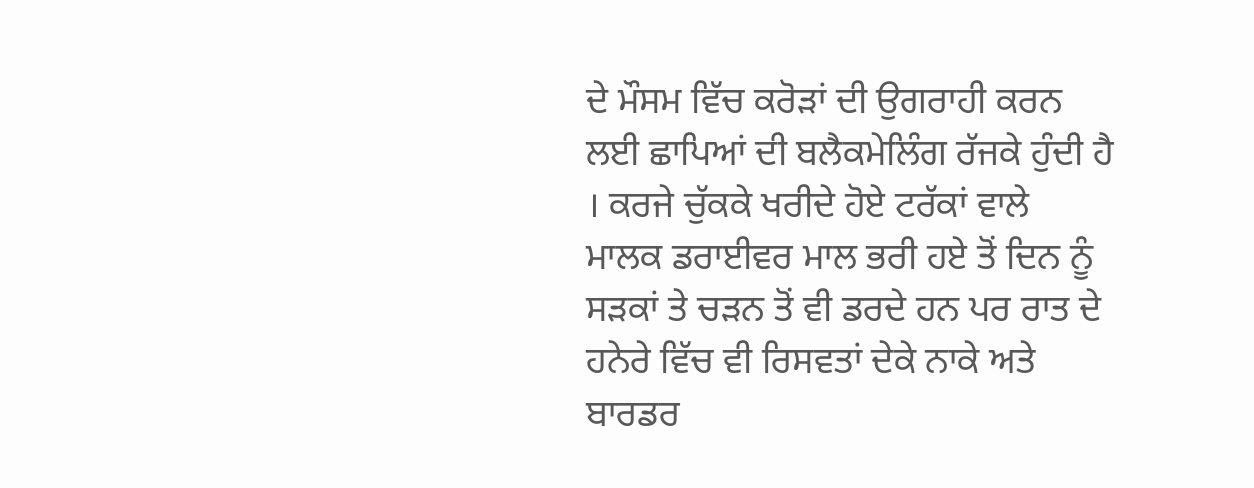ਦੇ ਮੌਸਮ ਵਿੱਚ ਕਰੋੜਾਂ ਦੀ ਉਗਰਾਹੀ ਕਰਨ ਲਈ ਛਾਪਿਆਂ ਦੀ ਬਲੈਕਮੇਲਿੰਗ ਰੱਜਕੇ ਹੁੰਦੀ ਹੈ । ਕਰਜੇ ਚੁੱਕਕੇ ਖਰੀਦੇ ਹੋਏ ਟਰੱਕਾਂ ਵਾਲੇ ਮਾਲਕ ਡਰਾਈਵਰ ਮਾਲ ਭਰੀ ਹਏ ਤੋਂ ਦਿਨ ਨੂੰ ਸੜਕਾਂ ਤੇ ਚੜਨ ਤੋਂ ਵੀ ਡਰਦੇ ਹਨ ਪਰ ਰਾਤ ਦੇ ਹਨੇਰੇ ਵਿੱਚ ਵੀ ਰਿਸਵਤਾਂ ਦੇਕੇ ਨਾਕੇ ਅਤੇ ਬਾਰਡਰ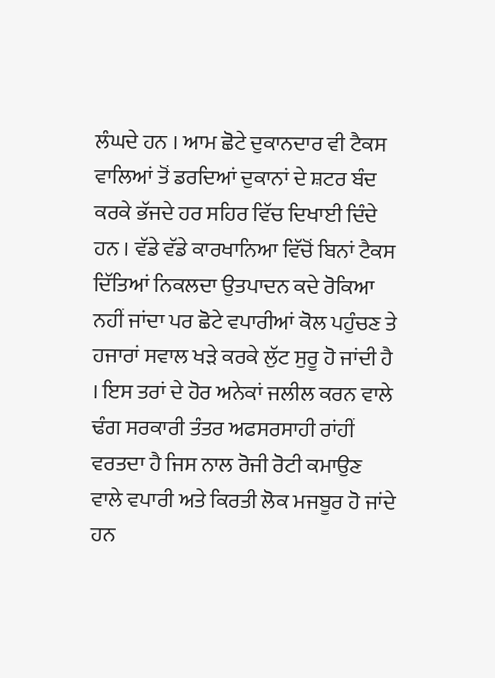ਲੰਘਦੇ ਹਨ । ਆਮ ਛੋਟੇ ਦੁਕਾਨਦਾਰ ਵੀ ਟੈਕਸ ਵਾਲਿਆਂ ਤੋਂ ਡਰਦਿਆਂ ਦੁਕਾਨਾਂ ਦੇ ਸ਼ਟਰ ਬੰਦ ਕਰਕੇ ਭੱਜਦੇ ਹਰ ਸਹਿਰ ਵਿੱਚ ਦਿਖਾਈ ਦਿੰਦੇ ਹਨ । ਵੱਡੇ ਵੱਡੇ ਕਾਰਖਾਨਿਆ ਵਿੱਚੋਂ ਬਿਨਾਂ ਟੈਕਸ ਦਿੱਤਿਆਂ ਨਿਕਲਦਾ ਉਤਪਾਦਨ ਕਦੇ ਰੋਕਿਆ ਨਹੀਂ ਜਾਂਦਾ ਪਰ ਛੋਟੇ ਵਪਾਰੀਆਂ ਕੋਲ ਪਹੁੰਚਣ ਤੇ ਹਜਾਰਾਂ ਸਵਾਲ ਖੜੇ ਕਰਕੇ ਲੁੱਟ ਸੁਰੂ ਹੋ ਜਾਂਦੀ ਹੈ । ਇਸ ਤਰਾਂ ਦੇ ਹੋਰ ਅਨੇਕਾਂ ਜਲੀਲ ਕਰਨ ਵਾਲੇ  ਢੰਗ ਸਰਕਾਰੀ ਤੰਤਰ ਅਫਸਰਸਾਹੀ ਰਾਂਹੀਂ ਵਰਤਦਾ ਹੈ ਜਿਸ ਨਾਲ ਰੋਜੀ ਰੋਟੀ ਕਮਾਉਣ ਵਾਲੇ ਵਪਾਰੀ ਅਤੇ ਕਿਰਤੀ ਲੋਕ ਮਜਬੂਰ ਹੋ ਜਾਂਦੇ ਹਨ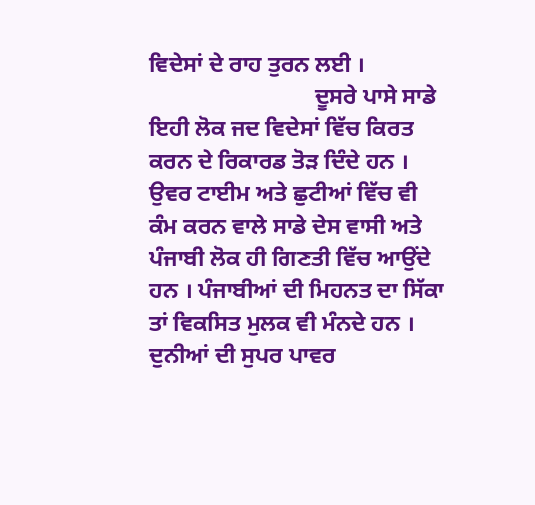ਵਿਦੇਸਾਂ ਦੇ ਰਾਹ ਤੁਰਨ ਲਈ ।
                             ਦੂਸਰੇ ਪਾਸੇ ਸਾਡੇ ਇਹੀ ਲੋਕ ਜਦ ਵਿਦੇਸਾਂ ਵਿੱਚ ਕਿਰਤ ਕਰਨ ਦੇ ਰਿਕਾਰਡ ਤੋੜ ਦਿੰਦੇ ਹਨ । ਉਵਰ ਟਾਈਮ ਅਤੇ ਛੁਟੀਆਂ ਵਿੱਚ ਵੀ ਕੰਮ ਕਰਨ ਵਾਲੇ ਸਾਡੇ ਦੇਸ ਵਾਸੀ ਅਤੇ ਪੰਜਾਬੀ ਲੋਕ ਹੀ ਗਿਣਤੀ ਵਿੱਚ ਆਉਂਦੇ ਹਨ । ਪੰਜਾਬੀਆਂ ਦੀ ਮਿਹਨਤ ਦਾ ਸਿੱਕਾ ਤਾਂ ਵਿਕਸਿਤ ਮੁਲਕ ਵੀ ਮੰਨਦੇ ਹਨ । ਦੁਨੀਆਂ ਦੀ ਸੁਪਰ ਪਾਵਰ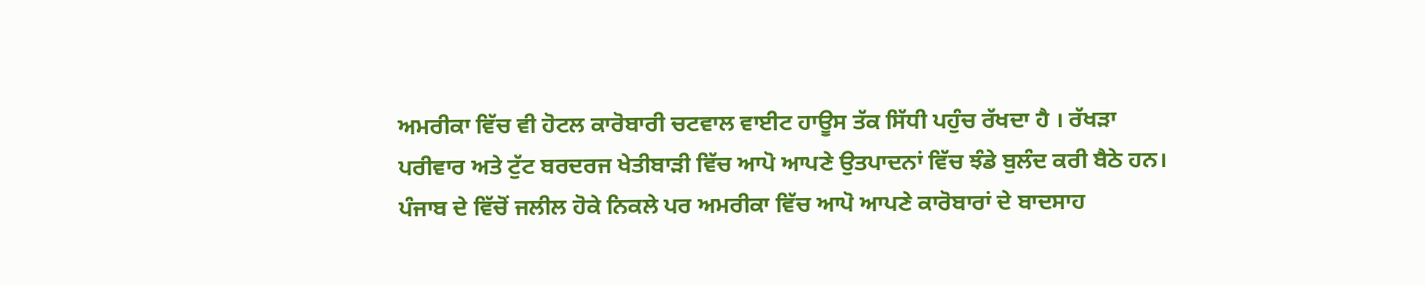ਅਮਰੀਕਾ ਵਿੱਚ ਵੀ ਹੋਟਲ ਕਾਰੋਬਾਰੀ ਚਟਵਾਲ ਵਾਈਟ ਹਾਊਸ ਤੱਕ ਸਿੱਧੀ ਪਹੁੰਚ ਰੱਖਦਾ ਹੈ । ਰੱਖੜਾ ਪਰੀਵਾਰ ਅਤੇ ਟੁੱਟ ਬਰਦਰਜ ਖੇਤੀਬਾੜੀ ਵਿੱਚ ਆਪੋ ਆਪਣੇ ਉਤਪਾਦਨਾਂ ਵਿੱਚ ਝੰਡੇ ਬੁਲੰਦ ਕਰੀ ਬੈਠੇ ਹਨ। ਪੰਜਾਬ ਦੇ ਵਿੱਚੋਂ ਜਲੀਲ ਹੋਕੇ ਨਿਕਲੇ ਪਰ ਅਮਰੀਕਾ ਵਿੱਚ ਆਪੋ ਆਪਣੇ ਕਾਰੋਬਾਰਾਂ ਦੇ ਬਾਦਸਾਹ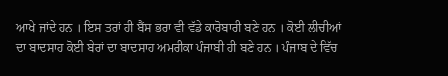ਆਖੇ ਜਾਂਦੇ ਹਨ । ਇਸ ਤਰਾਂ ਹੀ ਬੈਂਸ ਭਰਾ ਵੀ ਵੱਡੇ ਕਾਰੋਬਾਰੀ ਬਣੇ ਹਨ । ਕੋਈ ਲੀਚੀਆਂ ਦਾ ਬਾਦਸਾਹ ਕੋਈ ਬੇਰਾਂ ਦਾ ਬਾਦਸਾਹ ਅਮਰੀਕਾ ਪੰਜਾਬੀ ਹੀ ਬਣੇ ਹਨ । ਪੰਜਾਬ ਦੇ ਵਿੱਚ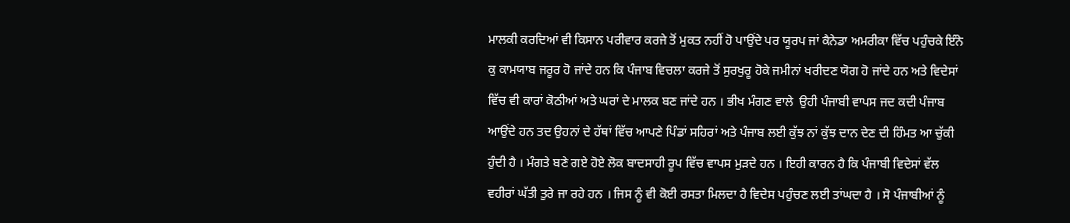ਮਾਲਕੀ ਕਰਦਿਆਂ ਵੀ ਕਿਸਾਨ ਪਰੀਵਾਰ ਕਰਜੇ ਤੋਂ ਮੁਕਤ ਨਹੀਂ ਹੋ ਪਾਉਂਦੇ ਪਰ ਯੂਰਪ ਜਾਂ ਕੈਨੇਡਾ ਅਮਰੀਕਾ ਵਿੱਚ ਪਹੁੰਚਕੇ ਇੰਨੇ ਕੁ ਕਾਮਯਾਬ ਜਰੂਰ ਹੋ ਜਾਂਦੇ ਹਨ ਕਿ ਪੰਜਾਬ ਵਿਚਲਾ ਕਰਜੇ ਤੋਂ ਸੁਰਖੁਰੂ ਹੋਕੇ ਜਮੀਨਾਂ ਖਰੀਦਣ ਯੋਗ ਹੋ ਜਾਂਦੇ ਹਨ ਅਤੇ ਵਿਦੇਸਾਂ ਵਿੱਚ ਵੀ ਕਾਰਾਂ ਕੋਠੀਆਂ ਅਤੇ ਘਰਾਂ ਦੇ ਮਾਲਕ ਬਣ ਜਾਂਦੇ ਹਨ । ਭੀਖ ਮੰਗਣ ਵਾਲੇ  ਉਹੀ ਪੰਜਾਬੀ ਵਾਪਸ ਜਦ ਕਦੀ ਪੰਜਾਬ ਆਉਂਦੇ ਹਨ ਤਦ ਉਹਨਾਂ ਦੇ ਹੱਥਾਂ ਵਿੱਚ ਆਪਣੇ ਪਿੰਡਾਂ ਸਹਿਰਾਂ ਅਤੇ ਪੰਜਾਬ ਲਈ ਕੁੱਝ ਨਾਂ ਕੁੱਝ ਦਾਨ ਦੇਣ ਦੀ ਹਿੰਮਤ ਆ ਚੁੱਕੀ ਹੁੰਦੀ ਹੈ । ਮੰਗਤੇ ਬਣੇ ਗਏ ਹੋਏ ਲੋਕ ਬਾਦਸਾਹੀ ਰੂਪ ਵਿੱਚ ਵਾਪਸ ਮੁੜਦੇ ਹਨ । ਇਹੀ ਕਾਰਨ ਹੈ ਕਿ ਪੰਜਾਬੀ ਵਿਦੇਸਾਂ ਵੱਲ ਵਹੀਰਾਂ ਘੱਤੀ ਤੁਰੇ ਜਾ ਰਹੇ ਹਨ । ਜਿਸ ਨੂੰ ਵੀ ਕੋਈ ਰਸਤਾ ਮਿਲਦਾ ਹੈ ਵਿਦੇਸ ਪਹੁੰਚਣ ਲਈ ਤਾਂਘਦਾ ਹੈ । ਸੋ ਪੰਜਾਬੀਆਂ ਨੂੰ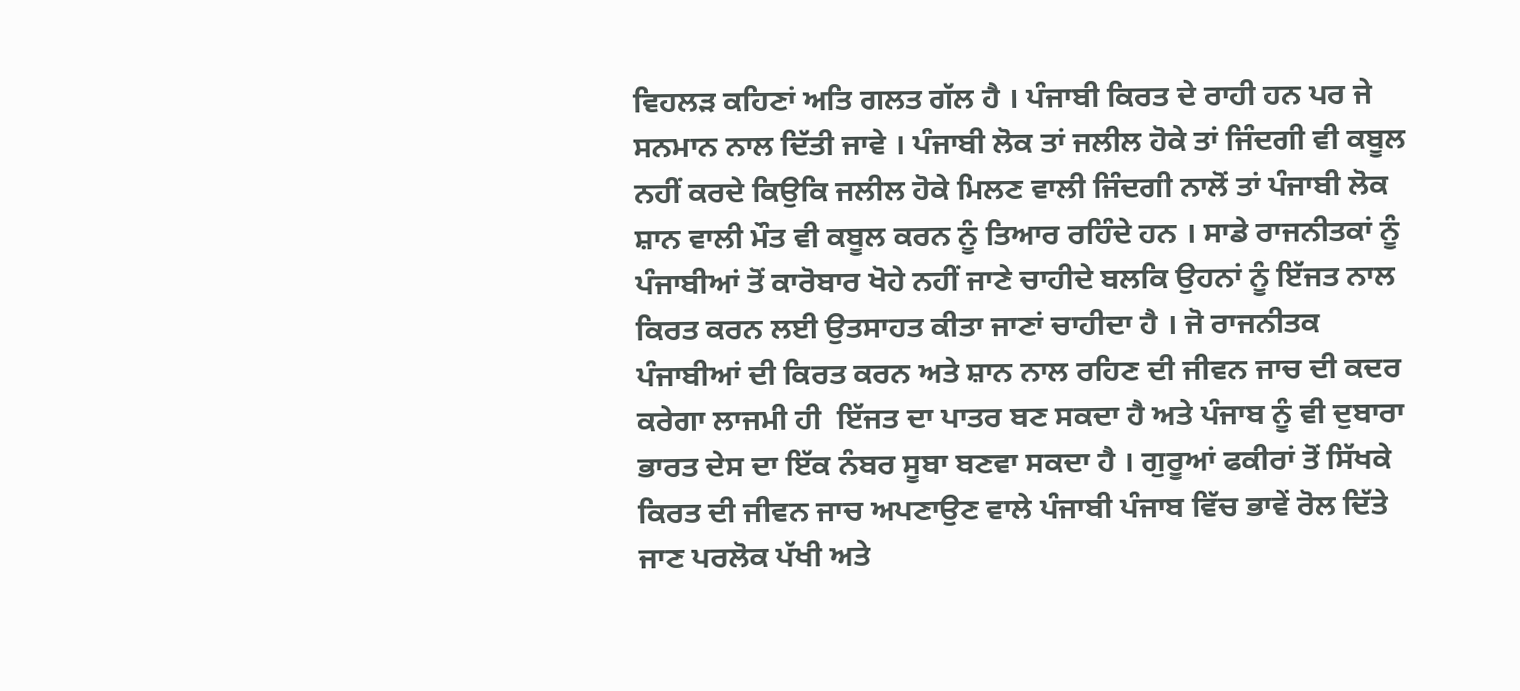ਵਿਹਲੜ ਕਹਿਣਾਂ ਅਤਿ ਗਲਤ ਗੱਲ ਹੈ । ਪੰਜਾਬੀ ਕਿਰਤ ਦੇ ਰਾਹੀ ਹਨ ਪਰ ਜੇ ਸਨਮਾਨ ਨਾਲ ਦਿੱਤੀ ਜਾਵੇ । ਪੰਜਾਬੀ ਲੋਕ ਤਾਂ ਜਲੀਲ ਹੋਕੇ ਤਾਂ ਜਿੰਦਗੀ ਵੀ ਕਬੂਲ ਨਹੀਂ ਕਰਦੇ ਕਿਉਕਿ ਜਲੀਲ ਹੋਕੇ ਮਿਲਣ ਵਾਲੀ ਜਿੰਦਗੀ ਨਾਲੋਂ ਤਾਂ ਪੰਜਾਬੀ ਲੋਕ ਸ਼ਾਨ ਵਾਲੀ ਮੌਤ ਵੀ ਕਬੂਲ ਕਰਨ ਨੂੰ ਤਿਆਰ ਰਹਿੰਦੇ ਹਨ । ਸਾਡੇ ਰਾਜਨੀਤਕਾਂ ਨੂੰ ਪੰਜਾਬੀਆਂ ਤੋਂ ਕਾਰੋਬਾਰ ਖੋਹੇ ਨਹੀਂ ਜਾਣੇ ਚਾਹੀਦੇ ਬਲਕਿ ਉਹਨਾਂ ਨੂੰ ਇੱਜਤ ਨਾਲ ਕਿਰਤ ਕਰਨ ਲਈ ਉਤਸਾਹਤ ਕੀਤਾ ਜਾਣਾਂ ਚਾਹੀਦਾ ਹੈ । ਜੋ ਰਾਜਨੀਤਕ ਪੰਜਾਬੀਆਂ ਦੀ ਕਿਰਤ ਕਰਨ ਅਤੇ ਸ਼ਾਨ ਨਾਲ ਰਹਿਣ ਦੀ ਜੀਵਨ ਜਾਚ ਦੀ ਕਦਰ ਕਰੇਗਾ ਲਾਜਮੀ ਹੀ  ਇੱਜਤ ਦਾ ਪਾਤਰ ਬਣ ਸਕਦਾ ਹੈ ਅਤੇ ਪੰਜਾਬ ਨੂੰ ਵੀ ਦੁਬਾਰਾ ਭਾਰਤ ਦੇਸ ਦਾ ਇੱਕ ਨੰਬਰ ਸੂਬਾ ਬਣਵਾ ਸਕਦਾ ਹੈ । ਗੁਰੂਆਂ ਫਕੀਰਾਂ ਤੋਂ ਸਿੱਖਕੇ ਕਿਰਤ ਦੀ ਜੀਵਨ ਜਾਚ ਅਪਣਾਉਣ ਵਾਲੇ ਪੰਜਾਬੀ ਪੰਜਾਬ ਵਿੱਚ ਭਾਵੇਂ ਰੋਲ ਦਿੱਤੇ ਜਾਣ ਪਰਲੋਕ ਪੱਖੀ ਅਤੇ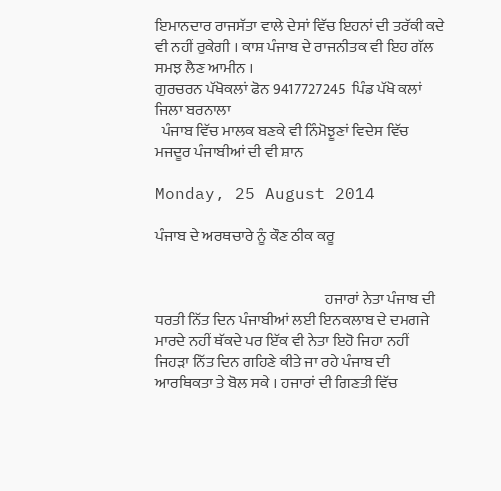ਇਮਾਨਦਾਰ ਰਾਜਸੱਤਾ ਵਾਲੇ ਦੇਸਾਂ ਵਿੱਚ ਇਹਨਾਂ ਦੀ ਤਰੱਕੀ ਕਦੇ ਵੀ ਨਹੀਂ ਰੁਕੇਗੀ । ਕਾਸ਼ ਪੰਜਾਬ ਦੇ ਰਾਜਨੀਤਕ ਵੀ ਇਹ ਗੱਲ ਸਮਝ ਲੈਣ ਆਮੀਨ ।
ਗੁਰਚਰਨ ਪੱਖੋਕਲਾਂ ਫੋਨ 9417727245  ਪਿੰਡ ਪੱਖੋ ਕਲਾਂ ਜਿਲਾ ਬਰਨਾਲਾ
  ਪੰਜਾਬ ਵਿੱਚ ਮਾਲਕ ਬਣਕੇ ਵੀ ਨਿੰਮੋਝੂਣਾਂ ਵਿਦੇਸ ਵਿੱਚ ਮਜਦੂਰ ਪੰਜਾਬੀਆਂ ਦੀ ਵੀ ਸ਼ਾਨ

Monday, 25 August 2014

ਪੰਜਾਬ ਦੇ ਅਰਥਚਾਰੇ ਨੂੰ ਕੌਣ ਠੀਕ ਕਰੂ


                                                        ਹਜਾਰਾਂ ਨੇਤਾ ਪੰਜਾਬ ਦੀ ਧਰਤੀ ਨਿੱਤ ਦਿਨ ਪੰਜਾਬੀਆਂ ਲਈ ਇਨਕਲਾਬ ਦੇ ਦਮਗਜੇ ਮਾਰਦੇ ਨਹੀਂ ਥੱਕਦੇ ਪਰ ਇੱਕ ਵੀ ਨੇਤਾ ਇਹੋ ਜਿਹਾ ਨਹੀਂ ਜਿਹੜਾ ਨਿੱਤ ਦਿਨ ਗਹਿਣੇ ਕੀਤੇ ਜਾ ਰਹੇ ਪੰਜਾਬ ਦੀ ਆਰਥਿਕਤਾ ਤੇ ਬੋਲ ਸਕੇ । ਹਜਾਰਾਂ ਦੀ ਗਿਣਤੀ ਵਿੱਚ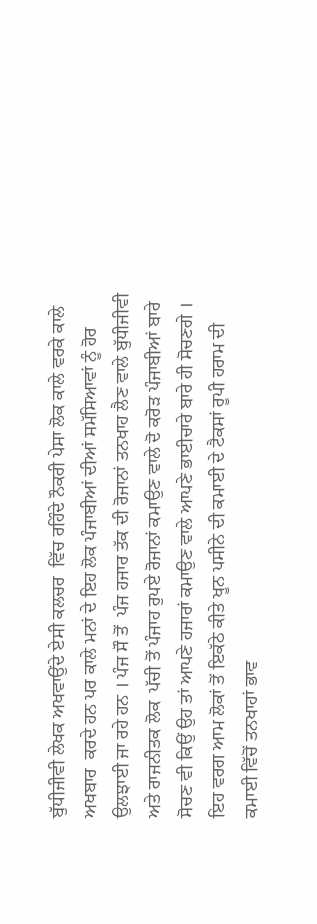ਬੁੱਧੀਜੀਵੀ ਲੇਖਕ ਅਖਵਾਉਂਦੇ ਏਸੀ ਕਲਚਰ  ਵਿੱਚ ਰਹਿੰਦੇ ਨੌਕਰੀ ਪੇਸਾ ਲੋਕ ਕਾਲੇ ਵਰਕੇ ਕਾਲੇ ਅਖਬਾਰ  ਕਰਦੇ ਹਨ ਪਰ ਕਾਲੇ ਮਨਾਂ ਦੇ ਇਹ ਲੋਕ ਪੰਜਾਬੀਆਂ ਦੀਆਂ ਸਮੱਸਿਆਵਾਂ ਨੂੰ ਹੋਰ ਉਲਝਾਈ ਜਾ ਰਹੇ ਹਨ । ਪੰਜ ਸੌ ਤੋਂ  ਪੰਜ ਹਜਾਰ ਤੱਕ ਦੀ ਰੋਜਾਨਾਂ ਤਨਖਾਹ ਲੈਣ ਵਾਲੇ ਬੁੱਧੀਜੀਵੀ ਅਤੇ ਰਾਜਨੀਤਕ ਲੋਕ  ਪੱਚੀ ਤੋਂ ਪੰਜਾਹ ਰੁਪਏ ਰੋਜਾਨਾਂ ਕਮਾਉਣ ਵਾਲੇ ਦੋ ਕਰੋੜ ਪੰਜਾਬੀਆਂ ਬਾਰੇ ਸੋਚਣ ਵੀ ਕਿਉਂ ਉਹ ਤਾਂ ਆਪਣੇ ਹਜਾਰਾਂ ਕਮਾਉਣ ਵਾਲੇ ਆਪਣੇ ਭਾਈਚਾਰੇ ਬਾਰੇ ਹੀ ਸੋਚਣਗੇ ।  ਇਹ ਵਰਗ ਆਮ ਲੋਕਾਂ ਤੋਂ ਇਕੱਠੇ ਕੀਤੇ ਖੂਨ ਪਸੀਨੇ ਦੀ ਕਮਾਈ ਦੇ ਟੈਕਸਾਂ ਰੂਪੀ ਹਰਾਮ ਦੀ ਕਮਾਈ ਵਿੱਚੋਂ ਤਨਖਾਹਾਂ ਭਾਵ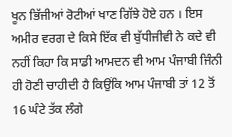ਖੂਨ ਭਿੱਜੀਆਂ ਰੋਟੀਆਂ ਖਾਣ ਗਿੱਝੇ ਹੋਏ ਹਨ । ਇਸ ਅਮੀਰ ਵਰਗ ਦੇ ਕਿਸੇ ਇੱਕ ਵੀ ਬੁੱਧੀਜੀਵੀ ਨੇ ਕਦੇ ਵੀ ਨਹੀਂ ਕਿਹਾ ਕਿ ਸਾਡੀ ਆਮਦਨ ਵੀ ਆਮ ਪੰਜਾਬੀ ਜਿੰਨੀ ਹੀ ਹੋਣੀ ਚਾਹੀਦੀ ਹੈ ਕਿਉਂਕਿ ਆਮ ਪੰਜਾਬੀ ਤਾਂ 12 ਤੋਂ 16 ਘੰਟੇ ਤੱਕ ਲੰਗੇ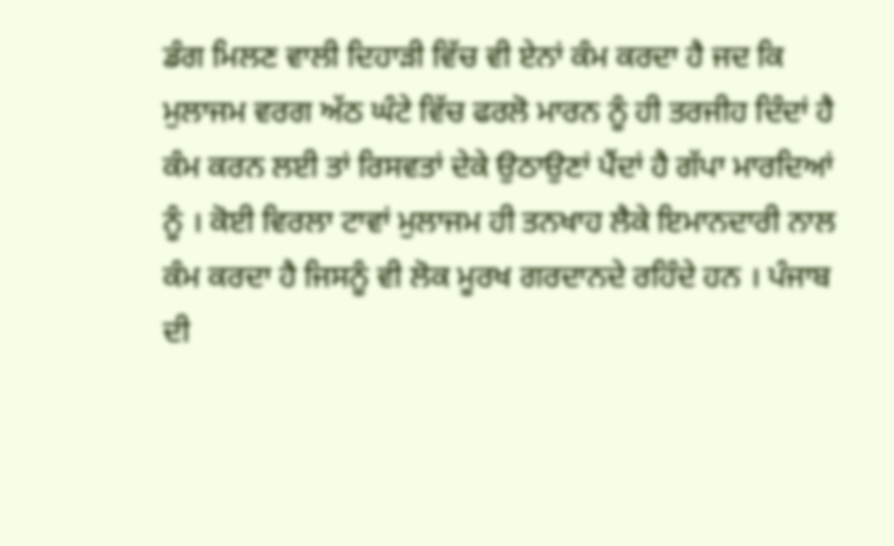ਡੰਗ ਮਿਲਣ ਵਾਲੀ ਦਿਹਾੜੀ ਵਿੱਚ ਵੀ ਏਨਾਂ ਕੰਮ ਕਰਦਾ ਹੈ ਜਦ ਕਿ ਮੁਲਾਜਮ ਵਰਗ ਅੱਠ ਘੰਟੇ ਵਿੱਚ ਫਰਲੋ ਮਾਰਨ ਨੂੰ ਹੀ ਤਰਜੀਹ ਦਿੰਦਾਂ ਹੈ ਕੰਮ ਕਰਨ ਲਈ ਤਾਂ ਰਿਸਵਤਾਂ ਦੇਕੇ ਉਠਾਉਣਾਂ ਪੈਂਦਾਂ ਹੈ ਗੱਪਾ ਮਾਰਦਿਆਂ ਨੂੰ । ਕੋਈ ਵਿਰਲਾ ਟਾਵਾਂ ਮੁਲਾਜਮ ਹੀ ਤਨਖਾਹ ਲੈਕੇ ਇਮਾਨਦਾਰੀ ਨਾਲ ਕੰਮ ਕਰਦਾ ਹੈ ਜਿਸਨੂੰ ਵੀ ਲੋਕ ਮੂਰਖ ਗਰਦਾਨਦੇ ਰਹਿੰਦੇ ਹਨ । ਪੰਜਾਬ ਦੀ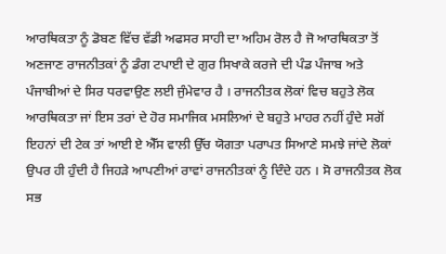ਆਰਥਿਕਤਾ ਨੂੰ ਡੋਬਣ ਵਿੱਚ ਵੱਡੀ ਅਫਸਰ ਸਾਹੀ ਦਾ ਅਹਿਮ ਰੋਲ ਹੈ ਜੋ ਆਰਥਿਕਤਾ ਤੋਂ ਅਣਜਾਣ ਰਾਜਨੀਤਕਾਂ ਨੂੰ ਡੰਗ ਟਪਾਈ ਦੇ ਗੁਰ ਸਿਖਾਕੇ ਕਰਜੇ ਦੀ ਪੰਡ ਪੰਜਾਬ ਅਤੇ ਪੰਜਾਬੀਆਂ ਦੇ ਸਿਰ ਧਰਵਾਉਣ ਲਈ ਜੁੰਮੇਵਾਰ ਹੈ । ਰਾਜਨੀਤਕ ਲੋਕਾਂ ਵਿਚ ਬਹੁਤੇ ਲੋਕ ਆਰਥਿਕਤਾ ਜਾਂ ਇਸ ਤਰਾਂ ਦੇ ਹੋਰ ਸਮਾਜਿਕ ਮਸਲਿਆਂ ਦੇ ਬਹੁਤੇ ਮਾਹਰ ਨਹੀਂ ਹੁੰਦੇ ਸਗੋਂ ਇਹਨਾਂ ਦੀ ਟੇਕ ਤਾਂ ਆਈ ਏ ਐੱਸ ਵਾਲੀ ਉੱਚ ਯੋਗਤਾ ਪਰਾਪਤ ਸਿਆਣੇ ਸਮਝੇ ਜਾਂਦੇ ਲੋਕਾਂ ਉਪਰ ਹੀ ਹੁੰਦੀ ਹੈ ਜਿਹੜੇ ਆਪਣੀਆਂ ਰਾਵਾਂ ਰਾਜਨੀਤਕਾਂ ਨੂੰ ਦਿੰਦੇ ਹਨ । ਸੋ ਰਾਜਨੀਤਕ ਲੋਕ ਸਭ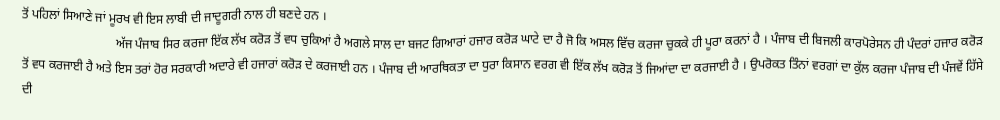ਤੋਂ ਪਹਿਲਾਂ ਸਿਆਣੇ ਜਾਂ ਮੂਰਖ ਵੀ ਇਸ ਲਾਬੀ ਦੀ ਜਾਦੂਗਰੀ ਨਾਲ ਹੀ ਬਣਦੇ ਹਨ ।
                              ਅੱਜ ਪੰਜਾਬ ਸਿਰ ਕਰਜਾ ਇੱਕ ਲੱਖ ਕਰੋੜ ਤੋਂ ਵਧ ਚੁਕਿਆਂ ਹੈ ਅਗਲੇ ਸਾਲ ਦਾ ਬਜਟ ਗਿਆਰਾਂ ਹਜਾਰ ਕਰੋੜ ਘਾਟੇ ਦਾ ਹੈ ਜੋ ਕਿ ਅਸਲ ਵਿੱਚ ਕਰਜਾ ਚੁਕਕੇ ਹੀ ਪੂਰਾ ਕਰਨਾਂ ਹੈ । ਪੰਜਾਬ ਦੀ ਬਿਜਲੀ ਕਾਰਪੋਰੇਸਨ ਹੀ ਪੰਦਰਾਂ ਹਜਾਰ ਕਰੋੜ ਤੋਂ ਵਧ ਕਰਜਾਈ ਹੈ ਅਤੇ ਇਸ ਤਰਾਂ ਹੋਰ ਸਰਕਾਰੀ ਅਦਾਰੇ ਵੀ ਹਜਾਰਾਂ ਕਰੋੜ ਦੇ ਕਰਜਾਈ ਹਨ । ਪੰਜਾਬ ਦੀ ਆਰਥਿਕਤਾ ਦਾ ਧੁਰਾ ਕਿਸਾਨ ਵਰਗ ਵੀ ਇੱਕ ਲੱਖ ਕਰੋੜ ਤੋਂ ਜਿਆਂਦਾ ਦਾ ਕਰਜਾਈ ਹੈ । ਉਪਰੋਕਤ ਤਿੰਨਾਂ ਵਰਗਾਂ ਦਾ ਕੁੱਲ ਕਰਜਾ ਪੰਜਾਬ ਦੀ ਪੰਜਵੇਂ ਹਿੱਸੇ ਦੀ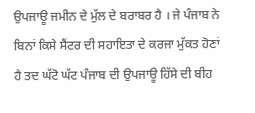ਉਪਜਾਊ ਜਮੀਨ ਦੇ ਮੁੱਲ ਦੇ ਬਰਾਬਰ ਹੈ । ਜੇ ਪੰਜਾਬ ਨੇ ਬਿਨਾਂ ਕਿਸੇ ਸੈਂਟਰ ਦੀ ਸਹਾਇਤਾ ਦੇ ਕਰਜਾ ਮੁੱਕਤ ਹੋਣਾਂ ਹੈ ਤਦ ਘੱਟੋ ਘੱਟ ਪੰਜਾਬ ਦੀ ਉਪਜਾਊ ਹਿੱਸੇ ਦੀ ਬੀਹ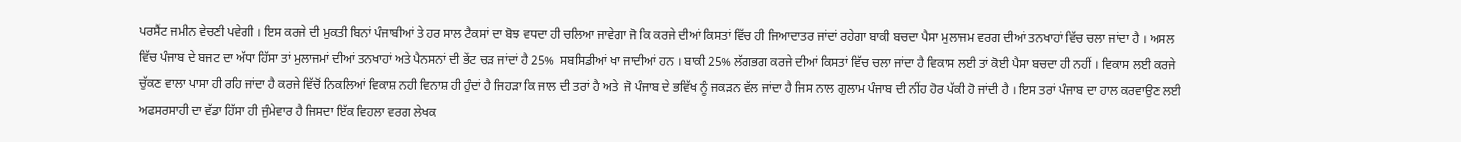ਪਰਸੈਂਟ ਜਮੀਨ ਵੇਚਣੀ ਪਵੇਗੀ । ਇਸ ਕਰਜੇ ਦੀ ਮੁਕਤੀ ਬਿਨਾਂ ਪੰਜਾਬੀਆਂ ਤੇ ਹਰ ਸਾਲ ਟੈਕਸਾਂ ਦਾ ਬੋਝ ਵਧਦਾ ਹੀ ਚਲਿਆ ਜਾਵੇਗਾ ਜੋ ਕਿ ਕਰਜੇ ਦੀਆਂ ਕਿਸਤਾਂ ਵਿੱਚ ਹੀ ਜਿਆਦਾਤਰ ਜਾਂਦਾਂ ਰਹੇਗਾ ਬਾਕੀ ਬਚਦਾ ਪੈਸਾ ਮੁਲਾਜਮ ਵਰਗ ਦੀਆਂ ਤਨਖਾਹਾਂ ਵਿੱਚ ਚਲਾ ਜਾਂਦਾ ਹੈ । ਅਸਲ ਵਿੱਚ ਪੰਜਾਬ ਦੇ ਬਜਟ ਦਾ ਅੱਧਾ ਹਿੱਸਾ ਤਾਂ ਮੁਲਾਜਮਾਂ ਦੀਆਂ ਤਨਖਾਹਾਂ ਅਤੇ ਪੈਨਸਨਾਂ ਦੀ ਭੇਂਟ ਚੜ ਜਾਂਦਾਂ ਹੈ 25%  ਸਬਸਿਡੀਆਂ ਖਾ ਜਾਦੀਆਂ ਹਨ । ਬਾਕੀ 25% ਲੱਗਭਗ ਕਰਜੇ ਦੀਆਂ ਕਿਸਤਾਂ ਵਿੱਚ ਚਲਾ ਜਾਂਦਾ ਹੈ ਵਿਕਾਸ ਲਈ ਤਾਂ ਕੋਈ ਪੈਸਾ ਬਚਦਾ ਹੀ ਨਹੀਂ । ਵਿਕਾਸ ਲਈ ਕਰਜੇ ਚੁੱਕਣ ਵਾਲਾ ਪਾਸਾ ਹੀ ਰਹਿ ਜਾਂਦਾ ਹੈ ਕਰਜੇ ਵਿੱਚੋਂ ਨਿਕਲਿਆਂ ਵਿਕਾਸ਼ ਨਹੀ ਵਿਨਾਸ਼ ਹੀ ਹੁੰਦਾਂ ਹੈ ਜਿਹੜਾ ਕਿ ਜਾਲ ਦੀ ਤਰਾਂ ਹੈ ਅਤੇ  ਜੋ ਪੰਜਾਬ ਦੇ ਭਵਿੱਖ ਨੂੰ ਜਕੜਨ ਵੱਲ ਜਾਂਦਾ ਹੈ ਜਿਸ ਨਾਲ ਗੁਲਾਮ ਪੰਜਾਬ ਦੀ ਨੀਂਹ ਹੋਰ ਪੱਕੀ ਹੋ ਜਾਂਦੀ ਹੈ । ਇਸ ਤਰਾਂ ਪੰਜਾਬ ਦਾ ਹਾਲ ਕਰਵਾਉਣ ਲਈ ਅਫਸਰਸਾਹੀ ਦਾ ਵੱਡਾ ਹਿੱਸਾ ਹੀ ਜੁੰਮੇਵਾਰ ਹੈ ਜਿਸਦਾ ਇੱਕ ਵਿਹਲਾ ਵਰਗ ਲੇਖਕ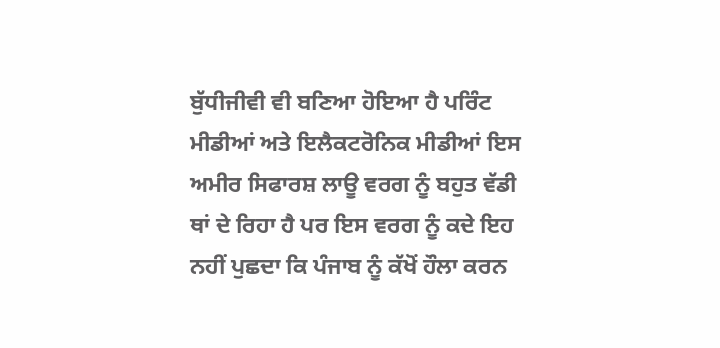ਬੁੱਧੀਜੀਵੀ ਵੀ ਬਣਿਆ ਹੋਇਆ ਹੈ ਪਰਿੰਟ ਮੀਡੀਆਂ ਅਤੇ ਇਲੈਕਟਰੋਨਿਕ ਮੀਡੀਆਂ ਇਸ ਅਮੀਰ ਸਿਫਾਰਸ਼ ਲਾਊ ਵਰਗ ਨੂੰ ਬਹੁਤ ਵੱਡੀ ਥਾਂ ਦੇ ਰਿਹਾ ਹੈ ਪਰ ਇਸ ਵਰਗ ਨੂੰ ਕਦੇ ਇਹ ਨਹੀਂ ਪੁਛਦਾ ਕਿ ਪੰਜਾਬ ਨੂੰ ਕੱਖੋਂ ਹੌਲਾ ਕਰਨ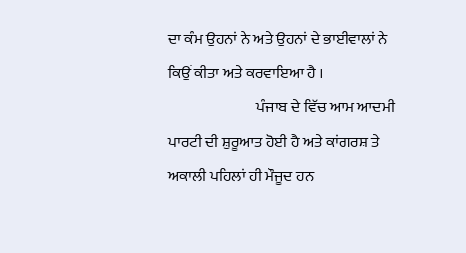ਦਾ ਕੰਮ ਉਹਨਾਂ ਨੇ ਅਤੇ ਉਹਨਾਂ ਦੇ ਭਾਈਵਾਲਾਂ ਨੇ ਕਿਉਂ ਕੀਤਾ ਅਤੇ ਕਰਵਾਇਆ ਹੈ ।
                             ਪੰਜਾਬ ਦੇ ਵਿੱਚ ਆਮ ਆਦਮੀ ਪਾਰਟੀ ਦੀ ਸ਼ੁਰੂਆਤ ਹੋਈ ਹੈ ਅਤੇ ਕਾਂਗਰਸ਼ ਤੇ ਅਕਾਲੀ ਪਹਿਲਾਂ ਹੀ ਮੌਜੂਦ ਹਨ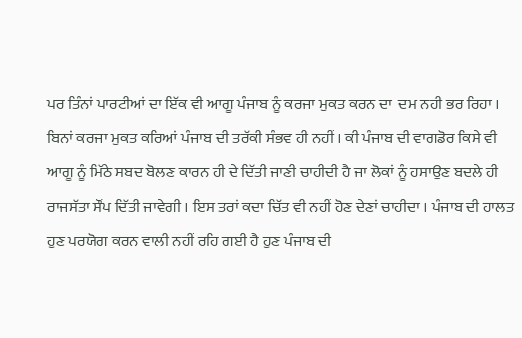ਪਰ ਤਿੰਨਾਂ ਪਾਰਟੀਆਂ ਦਾ ਇੱਕ ਵੀ ਆਗੂ ਪੰਜਾਬ ਨੂੰ ਕਰਜਾ ਮੁਕਤ ਕਰਨ ਦਾ  ਦਮ ਨਹੀ ਭਰ ਰਿਹਾ । ਬਿਨਾਂ ਕਰਜਾ ਮੁਕਤ ਕਰਿਆਂ ਪੰਜਾਬ ਦੀ ਤਰੱਕੀ ਸੰਭਵ ਹੀ ਨਹੀਂ । ਕੀ ਪੰਜਾਬ ਦੀ ਵਾਗਡੋਰ ਕਿਸੇ ਵੀ ਆਗੂ ਨੂੰ ਮਿੱਠੇ ਸਬਦ ਬੋਲਣ ਕਾਰਨ ਹੀ ਦੇ ਦਿੱਤੀ ਜਾਣੀ ਚਾਹੀਦੀ ਹੈ ਜਾ ਲੋਕਾਂ ਨੂੰ ਹਸਾਉਣ ਬਦਲੇ ਹੀ ਰਾਜਸੱਤਾ ਸੌਂਪ ਦਿੱਤੀ ਜਾਵੇਗੀ । ਇਸ ਤਰਾਂ ਕਦਾ ਚਿੱਤ ਵੀ ਨਹੀਂ ਹੋਣ ਦੇਣਾਂ ਚਾਹੀਦਾ । ਪੰਜਾਬ ਦੀ ਹਾਲਤ ਹੁਣ ਪਰਯੋਗ ਕਰਨ ਵਾਲੀ ਨਹੀਂ ਰਹਿ ਗਈ ਹੈ ਹੁਣ ਪੰਜਾਬ ਦੀ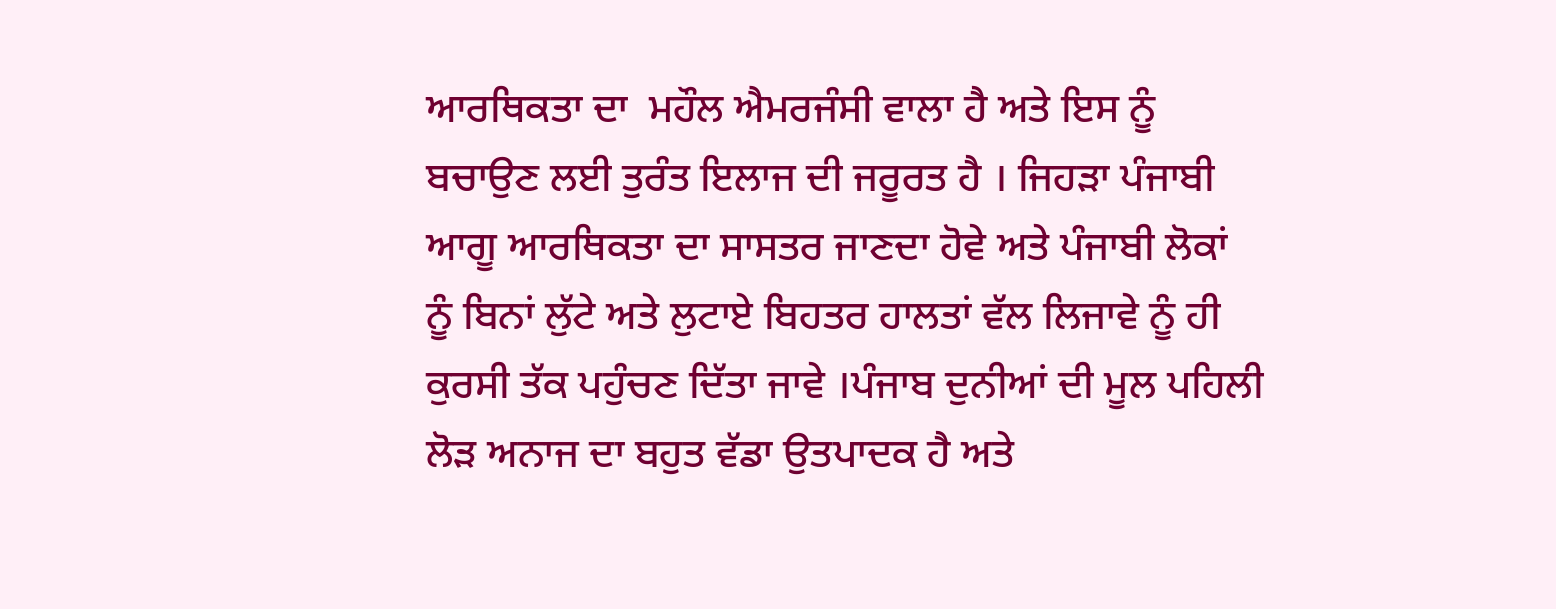ਆਰਥਿਕਤਾ ਦਾ  ਮਹੌਲ ਐਮਰਜੰਸੀ ਵਾਲਾ ਹੈ ਅਤੇ ਇਸ ਨੂੰ ਬਚਾਉਣ ਲਈ ਤੁਰੰਤ ਇਲਾਜ ਦੀ ਜਰੂਰਤ ਹੈ । ਜਿਹੜਾ ਪੰਜਾਬੀ ਆਗੂ ਆਰਥਿਕਤਾ ਦਾ ਸਾਸਤਰ ਜਾਣਦਾ ਹੋਵੇ ਅਤੇ ਪੰਜਾਬੀ ਲੋਕਾਂ ਨੂੰ ਬਿਨਾਂ ਲੁੱਟੇ ਅਤੇ ਲੁਟਾਏ ਬਿਹਤਰ ਹਾਲਤਾਂ ਵੱਲ ਲਿਜਾਵੇ ਨੂੰ ਹੀ ਕੁਰਸੀ ਤੱਕ ਪਹੁੰਚਣ ਦਿੱਤਾ ਜਾਵੇ ।ਪੰਜਾਬ ਦੁਨੀਆਂ ਦੀ ਮੂਲ ਪਹਿਲੀ ਲੋੜ ਅਨਾਜ ਦਾ ਬਹੁਤ ਵੱਡਾ ਉਤਪਾਦਕ ਹੈ ਅਤੇ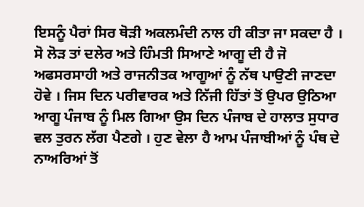ਇਸਨੂੰ ਪੈਰਾਂ ਸਿਰ ਥੋੜੀ ਅਕਲਮੰਦੀ ਨਾਲ ਹੀ ਕੀਤਾ ਜਾ ਸਕਦਾ ਹੈ । ਸੋ ਲੋੜ ਤਾਂ ਦਲੇਰ ਅਤੇ ਹਿੰਮਤੀ ਸਿਆਣੇ ਆਗੂ ਦੀ ਹੈ ਜੋ ਅਫਸਰਸਾਹੀ ਅਤੇ ਰਾਜਨੀਤਕ ਆਗੂਆਂ ਨੂੰ ਨੱਥ ਪਾਉਣੀ ਜਾਣਦਾ ਹੋਵੇ । ਜਿਸ ਦਿਨ ਪਰੀਵਾਰਕ ਅਤੇ ਨਿੱਜੀ ਹਿੱਤਾਂ ਤੋਂ ਉਪਰ ਉਠਿਆ ਆਗੂ ਪੰਜਾਬ ਨੂੰ ਮਿਲ ਗਿਆ ਉਸ ਦਿਨ ਪੰਜਾਬ ਦੇ ਹਾਲਾਤ ਸੁਧਾਰ ਵਲ ਤੁਰਨ ਲੱਗ ਪੈਣਗੇ । ਹੁਣ ਵੇਲਾ ਹੈ ਆਮ ਪੰਜਾਬੀਆਂ ਨੂੰ ਪੰਥ ਦੇ ਨਾਅਰਿਆਂ ਤੋਂ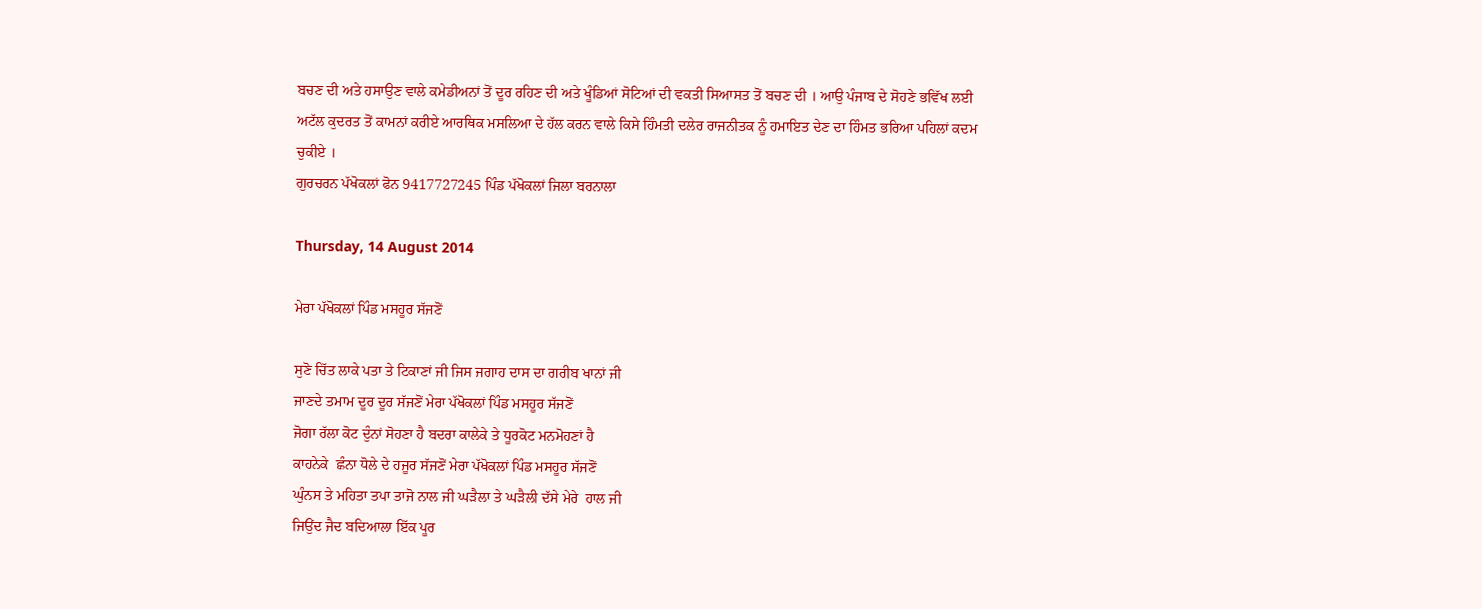ਬਚਣ ਦੀ ਅਤੇ ਹਸਾਉਣ ਵਾਲੇ ਕਮੇਡੀਅਨਾਂ ਤੋਂ ਦੂਰ ਰਹਿਣ ਦੀ ਅਤੇ ਖੂੰਡਿਆਂ ਸੋਟਿਆਂ ਦੀ ਵਕਤੀ ਸਿਆਸਤ ਤੋਂ ਬਚਣ ਦੀ । ਆਉ ਪੰਜਾਬ ਦੇ ਸੋਹਣੇ ਭਵਿੱਖ ਲਈ ਅਟੱਲ ਕੁਦਰਤ ਤੋਂ ਕਾਮਨਾਂ ਕਰੀਏ ਆਰਥਿਕ ਮਸਲਿਆ ਦੇ ਹੱਲ ਕਰਨ ਵਾਲੇ ਕਿਸੇ ਹਿੰਮਤੀ ਦਲੇਰ ਰਾਜਨੀਤਕ ਨੂੰ ਹਮਾਇਤ ਦੇਣ ਦਾ ਹਿੰਮਤ ਭਰਿਆ ਪਹਿਲਾਂ ਕਦਮ ਚੁਕੀਏ ।
ਗੁਰਚਰਨ ਪੱਖੋਕਲਾਂ ਫੋਨ 9417727245 ਪਿੰਡ ਪੱਖੋਕਲਾਂ ਜਿਲਾ ਬਰਨਾਲਾ

Thursday, 14 August 2014

ਮੇਰਾ ਪੱਖੋਕਲਾਂ ਪਿੰਡ ਮਸਹੂਰ ਸੱਜਣੋਂ

ਸੁਣੋ ਚਿੱਤ ਲਾਕੇ ਪਤਾ ਤੇ ਟਿਕਾਣਾਂ ਜੀ ਜਿਸ ਜਗਾਹ ਦਾਸ ਦਾ ਗਰੀਬ ਖਾਨਾਂ ਜੀ
ਜਾਣਦੇ ਤਮਾਮ ਦੂਰ ਦੂਰ ਸੱਜਣੋਂ ਮੇਰਾ ਪੱਖੋਕਲਾਂ ਪਿੰਡ ਮਸਹੂਰ ਸੱਜਣੋਂ
ਜੋਗਾ ਰੱਲਾ ਕੋਟ ਦੁੰਨਾਂ ਸੋਹਣਾ ਹੈ ਬਦਰਾ ਕਾਲੇਕੇ ਤੇ ਧੂਰਕੋਟ ਮਨਮੋਹਣਾਂ ਹੈ
ਕਾਹਨੇਕੇ  ਛੰਨਾ ਧੋਲੇ ਦੇ ਹਜੂਰ ਸੱਜਣੋਂ ਮੇਰਾ ਪੱਖੋਕਲਾਂ ਪਿੰਡ ਮਸਹੂਰ ਸੱਜਣੋਂ
ਘੁੰਨਸ ਤੇ ਮਹਿਤਾ ਤਪਾ ਤਾਜੋ ਨਾਲ ਜੀ ਘੜੈਲਾ ਤੇ ਘੜੈਲੀ ਦੱਸੇ ਮੇਰੇ  ਹਾਲ ਜੀ
ਜਿਉਂਦ ਜੈਦ ਬਦਿਆਲਾ ਇੱਕ ਪੂਰ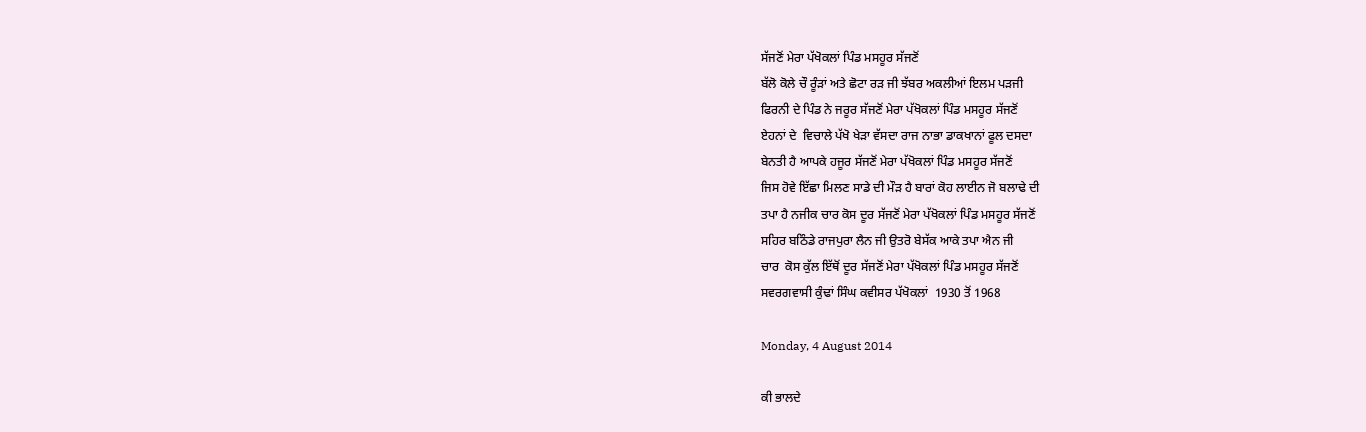ਸੱਜਣੋਂ ਮੇਰਾ ਪੱਖੋਕਲਾਂ ਪਿੰਡ ਮਸਹੂਰ ਸੱਜਣੋਂ
ਬੱਲੋ ਕੋਲੇ ਚੌ ਰੂੰੜਾਂ ਅਤੇ ਛੋਟਾ ਰੜ ਜੀ ਝੱਬਰ ਅਕਲੀਆਂ ਇਲਮ ਪੜਜੀ
ਫਿਰਨੀ ਦੇ ਪਿੰਡ ਨੇ ਜਰੂਰ ਸੱਜਣੋਂ ਮੇਰਾ ਪੱਖੋਕਲਾਂ ਪਿੰਡ ਮਸਹੂਰ ਸੱਜਣੋਂ
ਏਹਨਾਂ ਦੇ  ਵਿਚਾਲੇ ਪੱਖੋ ਖੇੜਾ ਵੱਸਦਾ ਰਾਜ ਨਾਭਾ ਡਾਕਖਾਨਾਂ ਫੂਲ ਦਸਦਾ
ਬੇਨਤੀ ਹੈ ਆਪਕੇ ਹਜੂਰ ਸੱਜਣੋਂ ਮੇਰਾ ਪੱਖੋਕਲਾਂ ਪਿੰਡ ਮਸਹੂਰ ਸੱਜਣੋਂ
ਜਿਸ ਹੋਵੇ ਇੱਛਾ ਮਿਲਣ ਸਾਡੇ ਦੀ ਮੌੜ ਹੈ ਬਾਰਾਂ ਕੋਹ ਲਾਈਨ ਜੋ ਬਲਾਢੇ ਦੀ
ਤਪਾ ਹੈ ਨਜੀਕ ਚਾਰ ਕੋਸ ਦੂਰ ਸੱਜਣੋਂ ਮੇਰਾ ਪੱਖੋਕਲਾਂ ਪਿੰਡ ਮਸਹੂਰ ਸੱਜਣੋਂ
ਸਹਿਰ ਬਠਿੰਡੇ ਰਾਜਪੁਰਾ ਲੈਨ ਜੀ ਉਤਰੋ ਬੇਸੱਕ ਆਕੇ ਤਪਾ ਐਨ ਜੀ
ਚਾਰ  ਕੋਸ ਕੁੱਲ ਇੱਥੋਂ ਦੂਰ ਸੱਜਣੋਂ ਮੇਰਾ ਪੱਖੋਕਲਾਂ ਪਿੰਡ ਮਸਹੂਰ ਸੱਜਣੋਂ
ਸਵਰਗਵਾਸੀ ਕੁੰਢਾਂ ਸਿੰਘ ਕਵੀਸਰ ਪੱਖੋਕਲਾਂ  1930 ਤੋਂ 1968

Monday, 4 August 2014

ਕੀ ਭਾਲਦੇ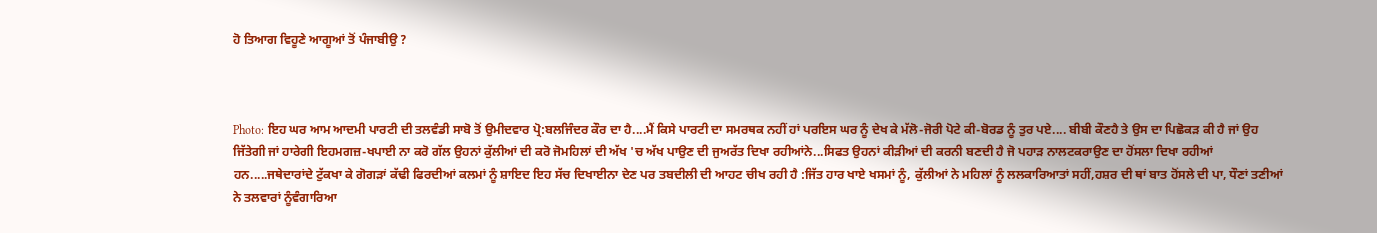ਹੋ ਤਿਆਗ ਵਿਹੂਣੇ ਆਗੂਆਂ ਤੋਂ ਪੰਜਾਬੀਉ ?



Photo: ਇਹ ਘਰ ਆਮ ਆਦਮੀ ਪਾਰਟੀ ਦੀ ਤਲਵੰਡੀ ਸਾਬੋ ਤੋਂ ਉਮੀਦਵਾਰ ਪ੍ਰੋ:ਬਲਜਿੰਦਰ ਕੌਰ ਦਾ ਹੈ....ਮੈਂ ਕਿਸੇ ਪਾਰਟੀ ਦਾ ਸਮਰਥਕ ਨਹੀਂ ਹਾਂ ਪਰਇਸ ਘਰ ਨੂੰ ਦੇਖ ਕੇ ਮੱਲੋ-ਜੋਰੀ ਪੋਟੇ ਕੀ-ਬੋਰਡ ਨੂੰ ਤੁਰ ਪਏ.... ਬੀਬੀ ਕੌਣਹੈ ਤੇ ਉਸ ਦਾ ਪਿਛੋਕੜ ਕੀ ਹੈ ਜਾਂ ਉਹ ਜਿੱਤੇਗੀ ਜਾਂ ਹਾਰੇਗੀ ਇਹਮਗਜ਼-ਖਪਾਈ ਨਾ ਕਰੋ ਗੱਲ ਉਹਨਾਂ ਕੁੱਲੀਆਂ ਦੀ ਕਰੋ ਜੋਮਹਿਲਾਂ ਦੀ ਅੱਖ 'ਚ ਅੱਖ ਪਾਉਣ ਦੀ ਜੁਅਰੱਤ ਦਿਖਾ ਰਹੀਆਂਨੇ...ਸਿਫਤ ਉਹਨਾਂ ਕੀੜੀਆਂ ਦੀ ਕਰਨੀ ਬਣਦੀ ਹੈ ਜੋ ਪਹਾੜ ਨਾਲਟਕਰਾਉਣ ਦਾ ਹੋਂਸਲਾ ਦਿਖਾ ਰਹੀਆਂ ਹਨ.....ਜਥੇਦਾਰਾਂਦੇ ਟੁੱਕਖਾ ਕੇ ਗੋਗੜਾਂ ਕੱਢੀ ਫਿਰਦੀਆਂ ਕਲਮਾਂ ਨੂੰ ਸ਼ਾਇਦ ਇਹ ਸੱਚ ਦਿਖਾਈਨਾ ਦੇਣ ਪਰ ਤਬਦੀਲੀ ਦੀ ਆਹਟ ਚੀਖ ਰਹੀ ਹੈ :ਜਿੱਤ ਹਾਰ ਖਾਏ ਖਸਮਾਂ ਨੂੰ, ਕੁੱਲੀਆਂ ਨੇ ਮਹਿਲਾਂ ਨੂੰ ਲਲਕਾਰਿਆਤਾਂ ਸਹੀਂ,ਹਸ਼ਰ ਦੀ ਥਾਂ ਬਾਤ ਹੋਂਸਲੇ ਦੀ ਪਾ, ਧੌਣਾਂ ਤਣੀਆਂ ਨੇ ਤਲਵਾਰਾਂ ਨੂੰਵੰਗਾਰਿਆ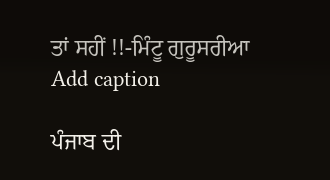ਤਾਂ ਸਹੀਂ !!-ਮਿੰਟੂ ਗੁਰੂਸਰੀਆ
Add caption

ਪੰਜਾਬ ਦੀ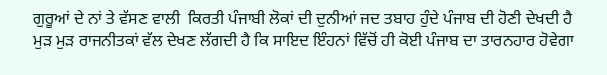ਗੁਰੂਆਂ ਦੇ ਨਾਂ ਤੇ ਵੱਸਣ ਵਾਲੀ  ਕਿਰਤੀ ਪੰਜਾਬੀ ਲੋਕਾਂ ਦੀ ਦੁਨੀਆਂ ਜਦ ਤਬਾਹ ਹੁੰਦੇ ਪੰਜਾਬ ਦੀ ਹੋਣੀ ਦੇਖਦੀ ਹੈ ਮੁੜ ਮੁੜ ਰਾਜਨੀਤਕਾਂ ਵੱਲ ਦੇਖਣ ਲੱਗਦੀ ਹੈ ਕਿ ਸਾਇਦ ਇੰਹਨਾਂ ਵਿੱਚੋਂ ਹੀ ਕੋਈ ਪੰਜਾਬ ਦਾ ਤਾਰਨਹਾਰ ਹੋਵੇਗਾ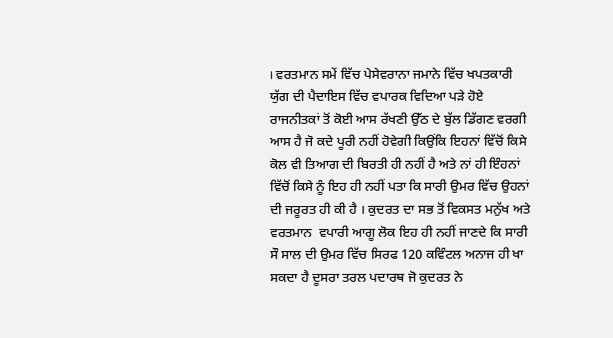। ਵਰਤਮਾਨ ਸਮੇਂ ਵਿੱਚ ਪੇਸੇਵਰਾਨਾ ਜਮਾਨੇ ਵਿੱਚ ਖਪਤਕਾਰੀ ਯੁੱਗ ਦੀ ਪੈਦਾਇਸ ਵਿੱਚ ਵਪਾਰਕ ਵਿਦਿਆ ਪੜੇ ਹੋਏ ਰਾਜਨੀਤਕਾਂ ਤੋਂ ਕੋਈ ਆਸ ਰੱਖਣੀ ਉੱਠ ਦੇ ਬੁੱਲ ਡਿੱਗਣ ਵਰਗੀ ਆਸ ਹੈ ਜੋ ਕਦੇ ਪੂਰੀ ਨਹੀਂ ਹੋਵੇਗੀ ਕਿਉਂਕਿ ਇਹਨਾਂ ਵਿੱਚੋਂ ਕਿਸੇ ਕੋਲ ਵੀ ਤਿਆਗ ਦੀ ਬਿਰਤੀ ਹੀ ਨਹੀਂ ਹੈ ਅਤੇ ਨਾਂ ਹੀ ਇੰਹਨਾਂ ਵਿੱਚੋਂ ਕਿਸੇ ਨੂੰ ਇਹ ਹੀ ਨਹੀਂ ਪਤਾ ਕਿ ਸਾਰੀ ਉਮਰ ਵਿੱਚ ਉਹਨਾਂ ਦੀ ਜਰੂਰਤ ਹੀ ਕੀ ਹੈ । ਕੁਦਰਤ ਦਾ ਸਭ ਤੋਂ ਵਿਕਸਤ ਮਨੁੱਖ ਅਤੇ ਵਰਤਮਾਨ  ਵਪਾਰੀ ਆਗੂ ਲੋਕ ਇਹ ਹੀ ਨਹੀਂ ਜਾਣਦੇ ਕਿ ਸਾਰੀ ਸੌ ਸਾਲ ਦੀ ਉਮਰ ਵਿੱਚ ਸਿਰਫ 120 ਕਵਿੰਟਲ ਅਨਾਜ ਹੀ ਖਾ ਸਕਦਾ ਹੈ ਦੂਸਰਾ ਤਰਲ ਪਦਾਰਥ ਜੋ ਕੁਦਰਤ ਨੇ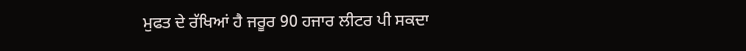ਮੁਫਤ ਦੇ ਰੱਖਿਆਂ ਹੈ ਜਰੂਰ 90 ਹਜਾਰ ਲੀਟਰ ਪੀ ਸਕਦਾ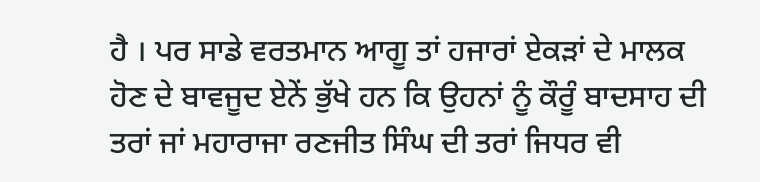ਹੈ । ਪਰ ਸਾਡੇ ਵਰਤਮਾਨ ਆਗੂ ਤਾਂ ਹਜਾਰਾਂ ਏਕੜਾਂ ਦੇ ਮਾਲਕ ਹੋਣ ਦੇ ਬਾਵਜੂਦ ਏਨੇਂ ਭੁੱਖੇ ਹਨ ਕਿ ਉਹਨਾਂ ਨੂੰ ਕੌਰੂੰ ਬਾਦਸਾਹ ਦੀ ਤਰਾਂ ਜਾਂ ਮਹਾਰਾਜਾ ਰਣਜੀਤ ਸਿੰਘ ਦੀ ਤਰਾਂ ਜਿਧਰ ਵੀ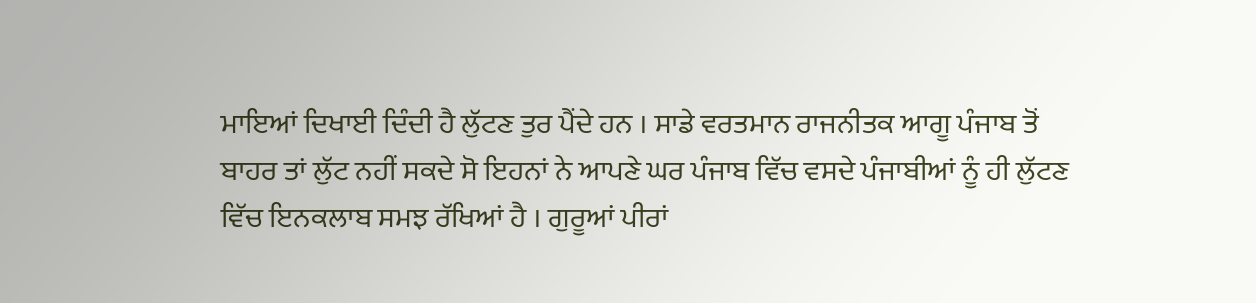ਮਾਇਆਂ ਦਿਖਾਈ ਦਿੰਦੀ ਹੈ ਲੁੱਟਣ ਤੁਰ ਪੈਂਦੇ ਹਨ । ਸਾਡੇ ਵਰਤਮਾਨ ਰਾਜਨੀਤਕ ਆਗੂ ਪੰਜਾਬ ਤੋਂ ਬਾਹਰ ਤਾਂ ਲੁੱਟ ਨਹੀਂ ਸਕਦੇ ਸੋ ਇਹਨਾਂ ਨੇ ਆਪਣੇ ਘਰ ਪੰਜਾਬ ਵਿੱਚ ਵਸਦੇ ਪੰਜਾਬੀਆਂ ਨੂੰ ਹੀ ਲੁੱਟਣ ਵਿੱਚ ਇਨਕਲਾਬ ਸਮਝ ਰੱਖਿਆਂ ਹੈ । ਗੁਰੂਆਂ ਪੀਰਾਂ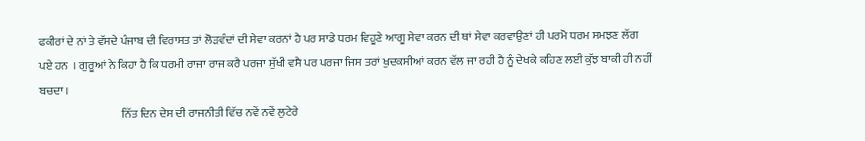ਫਕੀਰਾਂ ਦੇ ਨਾਂ ਤੇ ਵੱਸਦੇ ਪੰਜਾਬ ਦੀ ਵਿਰਾਸਤ ਤਾਂ ਲੋੜਵੰਦਾਂ ਦੀ ਸੇਵਾ ਕਰਨਾਂ ਹੈ ਪਰ ਸਾਡੇ ਧਰਮ ਵਿਹੂਣੇ ਆਗੂ ਸੇਵਾ ਕਰਨ ਦੀ ਥਾਂ ਸੇਵਾ ਕਰਵਾਉਣਾਂ ਹੀ ਪਰਮੋ ਧਰਮ ਸਮਝਣ ਲੱਗ ਪਏ ਹਨ  । ਗੁਰੂਆਂ ਨੇ ਕਿਹਾ ਹੈ ਕਿ ਧਰਮੀ ਰਾਜਾ ਰਾਜ ਕਰੈ ਪਰਜਾ ਸੁੱਖੀ ਵਸੈ ਪਰ ਪਰਜਾ ਜਿਸ ਤਰਾਂ ਖੁਦਕਸੀਆਂ ਕਰਨ ਵੱਲ ਜਾ ਰਹੀ ਹੈ ਨੂੰ ਦੇਖਕੇ ਕਹਿਣ ਲਈ ਕੁੱਝ ਬਾਕੀ ਹੀ ਨਹੀਂ ਬਚਦਾ ।
                                    ਨਿੱਤ ਦਿਨ ਦੇਸ ਦੀ ਰਾਜਨੀਤੀ ਵਿੱਚ ਨਵੇਂ ਨਵੇਂ ਲੁਟੇਰੇ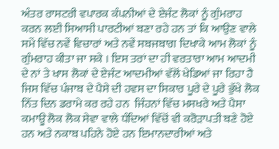ਅੰਤਰ ਰਾਸਟਰੀ ਵਪਾਰਕ ਕੰਪਨੀਆਂ ਦੇ ਏਜੰਟ ਲੋਕਾਂ ਨੂੰ ਗੁੰਮਰਾਹ ਕਰਨ ਲਈ ਸਿਆਸੀ ਪਾਰਟੀਆਂ ਬਣਾ ਰਹੇ ਹਨ ਤਾਂ ਕਿ ਆਉਣ ਵਾਲੇ ਸਮੇਂ ਵਿੱਚ ਨਵੇਂ ਵਿਚਾਰਾਂ ਅਤੇ ਨਵੇਂ ਸਬਜਬਾਗ ਦਿਖਾਕੇ ਆਮ ਲੋਕਾਂ ਨੂੰ ਗੁੰਮਰਾਹ ਕੀਤਾ ਜਾ ਸਕੇ । ਇਸ ਤਰਾਂ ਦਾ ਹੀ ਵਰਤਾਰਾ ਆਮ ਆਦਮੀ ਦੇ ਨਾਂ ਤੇ ਖਾਸ ਲੋਕਾਂ ਦੇ ਏਜੰਟ ਆਦਮੀਆਂ ਵੱਲੋਂ ਖੇਡਿਆਂ ਜਾ ਰਿਹਾ ਹੈ ਜਿਸ ਵਿੱਚ ਪੰਜਾਬ ਦੇ ਪੈਸੇ ਦੀ ਹਵਸ ਦਾ ਸਿਕਾਰ ਪੂਰੇ ਦੇ ਪੂਰੇ ਭੁੱਖੇ ਲੋਕ ਨਿੱਤ ਦਿਨ ਡਰਾਮੇ ਕਰ ਰਹੇ ਹਨ  ਜਿੰਹਨਾਂ ਵਿੱਚ ਮਸਖਰੇ ਅਤੇ ਪੈਸਾ ਕਮਾਊ ਲੋਕ ਲੋਕ ਸੇਵਾ ਵਾਲੇ ਧੰਦਿਆਂ ਵਿੱਚੋਂ ਵੀ ਕਰੋੜਾਪਤੀ ਬਣੇ ਹੋਏ ਹਨ ਅਤੇ ਨਕਾਬ ਪਹਿਨੇ ਹੋਏ ਹਨ ਇਮਾਨਦਾਰੀਆਂ ਅਤੇ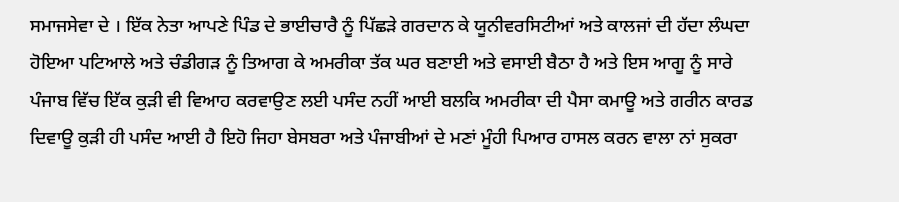ਸਮਾਜਸੇਵਾ ਦੇ । ਇੱਕ ਨੇਤਾ ਆਪਣੇ ਪਿੰਡ ਦੇ ਭਾਈਚਾਰੈ ਨੂੰ ਪਿੱਛੜੇ ਗਰਦਾਨ ਕੇ ਯੂਨੀਵਰਸਿਟੀਆਂ ਅਤੇ ਕਾਲਜਾਂ ਦੀ ਹੱਦਾ ਲੰਘਦਾ ਹੋਇਆ ਪਟਿਆਲੇ ਅਤੇ ਚੰਡੀਗੜ ਨੂੰ ਤਿਆਗ ਕੇ ਅਮਰੀਕਾ ਤੱਕ ਘਰ ਬਣਾਈ ਅਤੇ ਵਸਾਈ ਬੈਠਾ ਹੈ ਅਤੇ ਇਸ ਆਗੂ ਨੂੰ ਸਾਰੇ ਪੰਜਾਬ ਵਿੱਚ ਇੱਕ ਕੁੜੀ ਵੀ ਵਿਆਹ ਕਰਵਾਉਣ ਲਈ ਪਸੰਦ ਨਹੀਂ ਆਈ ਬਲਕਿ ਅਮਰੀਕਾ ਦੀ ਪੈਸਾ ਕਮਾਊ ਅਤੇ ਗਰੀਨ ਕਾਰਡ ਦਿਵਾਊ ਕੁੜੀ ਹੀ ਪਸੰਦ ਆਈ ਹੈ ਇਹੋ ਜਿਹਾ ਬੇਸਬਰਾ ਅਤੇ ਪੰਜਾਬੀਆਂ ਦੇ ਮਣਾਂ ਮੂੰਹੀ ਪਿਆਰ ਹਾਸਲ ਕਰਨ ਵਾਲਾ ਨਾਂ ਸੁਕਰਾ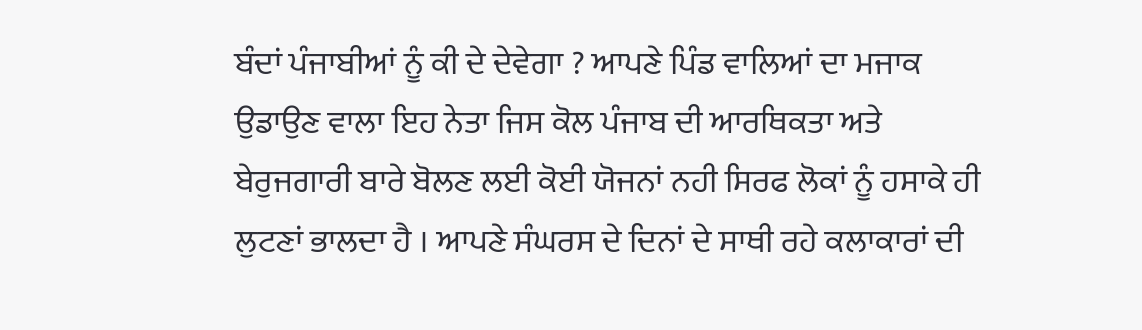ਬੰਦਾਂ ਪੰਜਾਬੀਆਂ ਨੂੰ ਕੀ ਦੇ ਦੇਵੇਗਾ ? ਆਪਣੇ ਪਿੰਡ ਵਾਲਿਆਂ ਦਾ ਮਜਾਕ ਉਡਾਉਣ ਵਾਲਾ ਇਹ ਨੇਤਾ ਜਿਸ ਕੋਲ ਪੰਜਾਬ ਦੀ ਆਰਥਿਕਤਾ ਅਤੇ ਬੇਰੁਜਗਾਰੀ ਬਾਰੇ ਬੋਲਣ ਲਈ ਕੋਈ ਯੋਜਨਾਂ ਨਹੀ ਸਿਰਫ ਲੋਕਾਂ ਨੂੰ ਹਸਾਕੇ ਹੀ ਲੁਟਣਾਂ ਭਾਲਦਾ ਹੈ । ਆਪਣੇ ਸੰਘਰਸ ਦੇ ਦਿਨਾਂ ਦੇ ਸਾਥੀ ਰਹੇ ਕਲਾਕਾਰਾਂ ਦੀ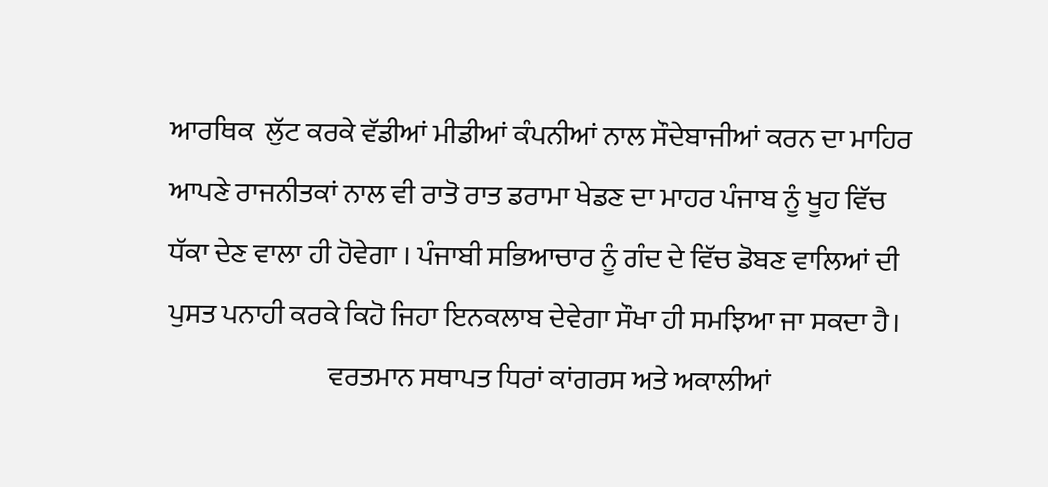ਆਰਥਿਕ  ਲੁੱਟ ਕਰਕੇ ਵੱਡੀਆਂ ਮੀਡੀਆਂ ਕੰਪਨੀਆਂ ਨਾਲ ਸੌਦੇਬਾਜੀਆਂ ਕਰਨ ਦਾ ਮਾਹਿਰ ਆਪਣੇ ਰਾਜਨੀਤਕਾਂ ਨਾਲ ਵੀ ਰਾਤੋ ਰਾਤ ਡਰਾਮਾ ਖੇਡਣ ਦਾ ਮਾਹਰ ਪੰਜਾਬ ਨੂੰ ਖੂਹ ਵਿੱਚ ਧੱਕਾ ਦੇਣ ਵਾਲਾ ਹੀ ਹੋਵੇਗਾ । ਪੰਜਾਬੀ ਸਭਿਆਚਾਰ ਨੂੰ ਗੰਦ ਦੇ ਵਿੱਚ ਡੋਬਣ ਵਾਲਿਆਂ ਦੀ ਪੁਸਤ ਪਨਾਹੀ ਕਰਕੇ ਕਿਹੋ ਜਿਹਾ ਇਨਕਲਾਬ ਦੇਵੇਗਾ ਸੌਖਾ ਹੀ ਸਮਝਿਆ ਜਾ ਸਕਦਾ ਹੈ।
                             ਵਰਤਮਾਨ ਸਥਾਪਤ ਧਿਰਾਂ ਕਾਂਗਰਸ ਅਤੇ ਅਕਾਲੀਆਂ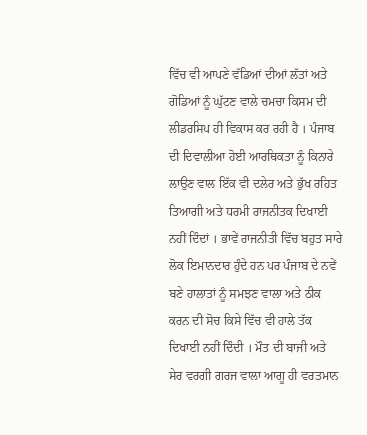ਵਿੱਚ ਵੀ ਆਪਣੇ ਵੱਡਿਆਂ ਦੀਆਂ ਲੱਤਾਂ ਅਤੇ ਗੋਡਿਆਂ ਨੂੰ ਘੁੱਟਣ ਵਾਲੇ ਚਮਚਾ ਕਿਸਮ ਦੀ ਲੀਡਰਸਿਪ ਹੀ ਵਿਕਾਸ ਕਰ ਰਹੀ ਹੈ । ਪੰਜਾਬ ਦੀ ਦਿਵਾਲੀਆ ਹੋਈ ਆਰਥਿਕਤਾ ਨੂੰ ਕਿਨਾਰੇ  ਲਾਉਣ ਵਾਲ ਇੱਕ ਵੀ ਦਲੇਰ ਅਤੇ ਭੁੱਖ ਰਹਿਤ ਤਿਆਗੀ ਅਤੇ ਧਰਮੀ ਰਾਜਨੀਤਕ ਦਿਖਾਈ ਨਹੀਂ ਦਿੰਦਾਂ । ਭਾਵੇਂ ਰਾਜਨੀਤੀ ਵਿੱਚ ਬਹੁਤ ਸਾਰੇ ਲੋਕ ਇਮਾਨਦਾਰ ਹੁੰਦੇ ਹਨ ਪਰ ਪੰਜਾਬ ਦੇ ਨਵੇਂ ਬਣੇ ਹਾਲਾਤਾਂ ਨੂੰ ਸਮਝਣ ਵਾਲਾ ਅਤੇ ਠੀਕ ਕਰਨ ਦੀ ਸੋਚ ਕਿਸੇ ਵਿੱਚ ਵੀ ਹਾਲੇ ਤੱਕ ਦਿਖਾਈ ਨਹੀਂ ਦਿੰਦੀ । ਮੌਤ ਦੀ ਬਾਜੀ ਅਤੇ ਸੇਰ ਵਰਗੀ ਗਰਜ ਵਾਲਾ ਆਗੂ ਹੀ ਵਰਤਮਾਨ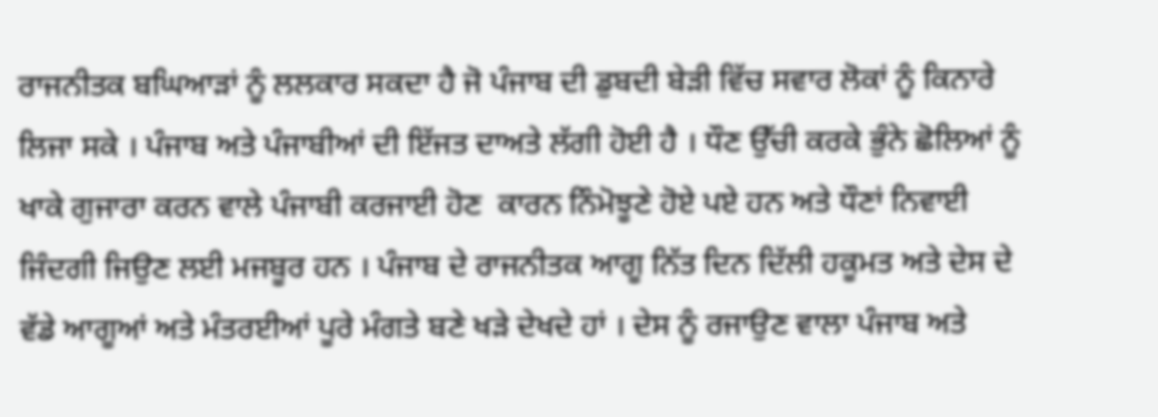ਰਾਜਨੀਤਕ ਬਘਿਆੜਾਂ ਨੂੰ ਲਲਕਾਰ ਸਕਦਾ ਹੈ ਜੋ ਪੰਜਾਬ ਦੀ ਡੁਬਦੀ ਬੇੜੀ ਵਿੱਚ ਸਵਾਰ ਲੋਕਾਂ ਨੂੰ ਕਿਨਾਰੇ ਲਿਜਾ ਸਕੇ । ਪੰਜਾਬ ਅਤੇ ਪੰਜਾਬੀਆਂ ਦੀ ਇੱਜਤ ਦਾਅਤੇ ਲੱਗੀ ਹੋਈ ਹੈ । ਧੌਣ ਉੱਚੀ ਕਰਕੇ ਭੁੰਨੇ ਛੋਲਿਆਂ ਨੂੰ ਖਾਕੇ ਗੁਜਾਰਾ ਕਰਨ ਵਾਲੇ ਪੰਜਾਬੀ ਕਰਜਾਈ ਹੋਣ  ਕਾਰਨ ਨਿੰਮੋਝੂਣੇ ਹੋਏ ਪਏ ਹਨ ਅਤੇ ਧੌਣਾਂ ਨਿਵਾਈ ਜਿੰਦਗੀ ਜਿਉਣ ਲਈ ਮਜਬੂਰ ਹਨ । ਪੰਜਾਬ ਦੇ ਰਾਜਨੀਤਕ ਆਗੂ ਨਿੱਤ ਦਿਨ ਦਿੱਲੀ ਹਕੂਮਤ ਅਤੇ ਦੇਸ ਦੇ ਵੱਡੇ ਆਗੂਆਂ ਅਤੇ ਮੰਤਰਈਆਂ ਪੂਰੇ ਮੰਗਤੇ ਬਣੇ ਖੜੇ ਦੇਖਦੇ ਹਾਂ । ਦੇਸ ਨੂੰ ਰਜਾਉਣ ਵਾਲਾ ਪੰਜਾਬ ਅਤੇ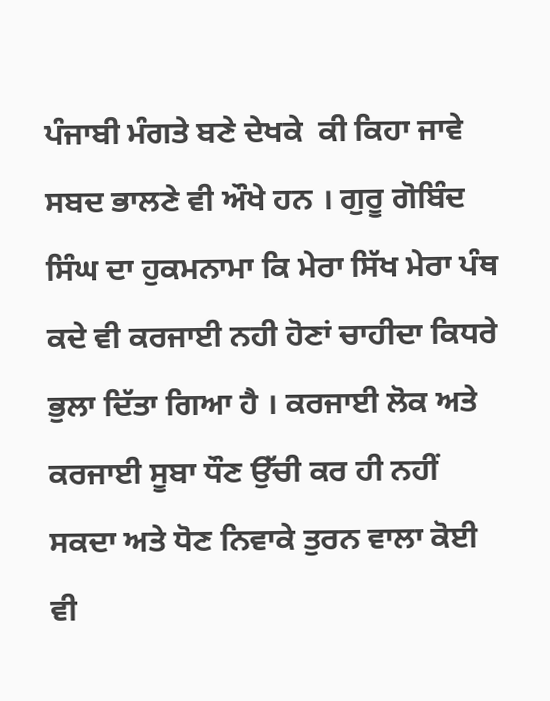ਪੰਜਾਬੀ ਮੰਗਤੇ ਬਣੇ ਦੇਖਕੇ  ਕੀ ਕਿਹਾ ਜਾਵੇ ਸਬਦ ਭਾਲਣੇ ਵੀ ਔਖੇ ਹਨ । ਗੁਰੂ ਗੋਬਿੰਦ ਸਿੰਘ ਦਾ ਹੁਕਮਨਾਮਾ ਕਿ ਮੇਰਾ ਸਿੱਖ ਮੇਰਾ ਪੰਥ ਕਦੇ ਵੀ ਕਰਜਾਈ ਨਹੀ ਹੋਣਾਂ ਚਾਹੀਦਾ ਕਿਧਰੇ ਭੁਲਾ ਦਿੱਤਾ ਗਿਆ ਹੈ । ਕਰਜਾਈ ਲੋਕ ਅਤੇ ਕਰਜਾਈ ਸੂਬਾ ਧੌਣ ਉੱਚੀ ਕਰ ਹੀ ਨਹੀਂ ਸਕਦਾ ਅਤੇ ਧੋਣ ਨਿਵਾਕੇ ਤੁਰਨ ਵਾਲਾ ਕੋਈ ਵੀ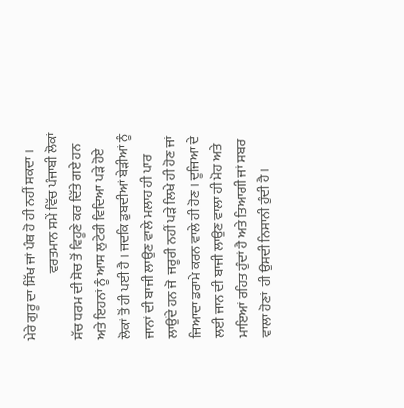ਮੇਰੇ ਗੁਰੂ ਦਾ ਸਿੱਖ ਜਾਂ ਪੰਥ ਹੋ ਹੀ ਨਹੀਂ ਸਕਦਾ ।
                         ਵਰਤਮਾਨ ਸਮੇਂ ਵਿੱਚ ਪੰਜਾਬੀ ਲੋਕਾਂ ਸੱਚ ਧਰਮ ਦੀ ਸੋਚ ਤੋਂ ਵਿਹੂਣੇ ਕਰ ਦਿੱਤੇ ਗਏ ਹਨ ਅਤੇ ਇਹਨਾਂ ਨੂੰ ਆਸ ਲੁਟੇਰੀ ਵਿਦਿਆ ਪੜੇ ਹੋਏ ਲੋਕਾਂ ਤੋਂ ਹੀ ਪਈ ਹੈ । ਜਦਕਿ ਡੁਬਦੀਆਂ ਬੇੜੀਆਂ ਨੂੰ ਜਾਨਾਂ ਦੀ ਬਾਜੀ ਲਾਉਣ ਵਾਲੇ ਮਲਾਹ ਹੀ ਪਾਰ ਲਾਉਂਦੇ ਹਨ ਜੋ  ਜਰੂਰੀ ਨਹੀਂ ਪੜੇ ਲਿਖੇ ਹੀ ਹੋਣ ਜਾਂ ਜਿਆਦਾ ਡਰਾਮੇ ਕਰਨ ਵਾਲੇ ਹੀ ਹੋਣ । ਦੂਜਿਆ ਦੇ ਲਈ ਜਾਨ ਦੀ ਬਾਜੀ ਲਾਉਣ ਵਾਲਾ ਹੀ ਮੋਹ ਅਤੇ ਮਾਇਆਂ ਰਹਿਤ ਹੁੰਦਾਂ ਹੈ ਅਤੇ ਤਿਆਗੀ ਜਾਂ ਸਬਰ ਵਾਲਾ ਹੋਣਾਂ  ਹੀ ਉਸਦੀ ਨਿਸਾਨੀ ਹੁੰਦੀ ਹੈ ।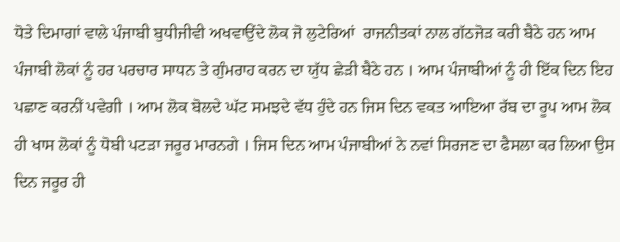ਧੋਤੇ ਦਿਮਾਗਾਂ ਵਾਲੇ ਪੰਜਾਬੀ ਬੁਧੀਜੀਵੀ ਅਖਵਾਉਂਦੇ ਲੋਕ ਜੋ ਲੁਟੇਰਿਆਂ  ਰਾਜਨੀਤਕਾਂ ਨਾਲ ਗੱਠਜੋੜ ਕਰੀ ਬੈਠੇ ਹਨ ਆਮ ਪੰਜਾਬੀ ਲੋਕਾਂ ਨੂੰ ਹਰ ਪਰਚਾਰ ਸਾਧਨ ਤੇ ਗੁੰਮਰਾਹ ਕਰਨ ਦਾ ਯੁੱਧ ਛੇੜੀ ਬੈਠੇ ਹਨ । ਆਮ ਪੰਜਾਬੀਆਂ ਨੂੰ ਹੀ ਇੱਕ ਦਿਨ ਇਹ ਪਛਾਣ ਕਰਨੀਂ ਪਵੇਗੀ । ਆਮ ਲੋਕ ਬੋਲਦੇ ਘੱਟ ਸਮਝਦੇ ਵੱਧ ਹੁੰਦੇ ਹਨ ਜਿਸ ਦਿਨ ਵਕਤ ਆਇਆ ਰੱਬ ਦਾ ਰੂਪ ਆਮ ਲੋਕ ਹੀ ਖਾਸ ਲੋਕਾਂ ਨੂੰ ਧੋਬੀ ਪਟੜਾ ਜਰੂਰ ਮਾਰਨਗੇ । ਜਿਸ ਦਿਨ ਆਮ ਪੰਜਾਬੀਆਂ ਨੇ ਨਵਾਂ ਸਿਰਜਣ ਦਾ ਫੈਸਲਾ ਕਰ ਲਿਆ ਉਸ ਦਿਨ ਜਰੂਰ ਹੀ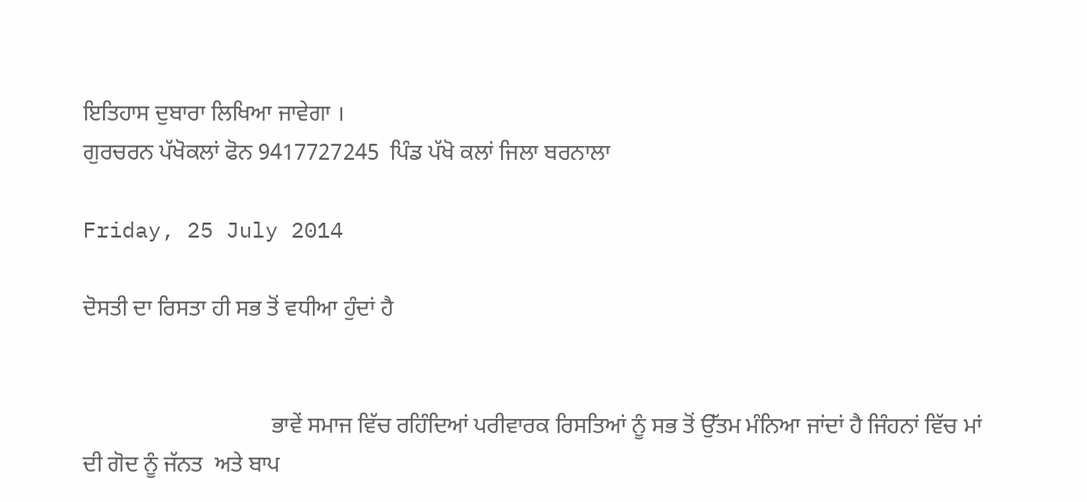ਇਤਿਹਾਸ ਦੁਬਾਰਾ ਲਿਖਿਆ ਜਾਵੇਗਾ ।
ਗੁਰਚਰਨ ਪੱਖੋਕਲਾਂ ਫੋਨ 9417727245  ਪਿੰਡ ਪੱਖੋ ਕਲਾਂ ਜਿਲਾ ਬਰਨਾਲਾ

Friday, 25 July 2014

ਦੋਸਤੀ ਦਾ ਰਿਸਤਾ ਹੀ ਸਭ ਤੋਂ ਵਧੀਆ ਹੁੰਦਾਂ ਹੈ


                                 ਭਾਵੇਂ ਸਮਾਜ ਵਿੱਚ ਰਹਿੰਦਿਆਂ ਪਰੀਵਾਰਕ ਰਿਸਤਿਆਂ ਨੂੰ ਸਭ ਤੋਂ ਉੱਤਮ ਮੰਨਿਆ ਜਾਂਦਾਂ ਹੈ ਜਿੰਹਨਾਂ ਵਿੱਚ ਮਾਂ ਦੀ ਗੋਦ ਨੂੰ ਜੱਨਤ  ਅਤੇ ਬਾਪ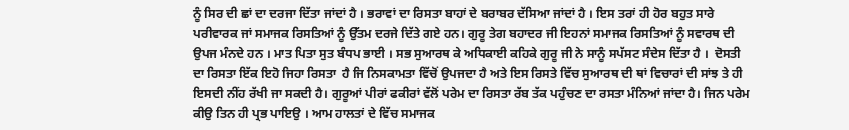ਨੂੰ ਸਿਰ ਦੀ ਛਾਂ ਦਾ ਦਰਜਾ ਦਿੱਤਾ ਜਾਂਦਾਂ ਹੈ । ਭਰਾਵਾਂ ਦਾ ਰਿਸਤਾ ਬਾਹਾਂ ਦੇ ਬਰਾਬਰ ਦੱਸਿਆ ਜਾਂਦਾਂ ਹੈ । ਇਸ ਤਰਾਂ ਹੀ ਹੋਰ ਬਹੁਤ ਸਾਰੇ ਪਰੀਵਾਰਕ ਜਾਂ ਸਮਾਜਕ ਰਿਸਤਿਆਂ ਨੂੰ ਉੱਤਮ ਦਰਜੇ ਦਿੱਤੇ ਗਏ ਹਨ। ਗੁਰੂ ਤੇਗ ਬਹਾਦਰ ਜੀ ਇਹਨਾਂ ਸਮਾਜਕ ਰਿਸਤਿਆਂ ਨੂੰ ਸਵਾਰਥ ਦੀ ਉਪਜ ਮੰਨਦੇ ਹਨ । ਮਾਤ ਪਿਤਾ ਸੁਤ ਬੰਧਪ ਭਾਈ । ਸਭ ਸੁਆਰਥ ਕੇ ਅਧਿਕਾਈ ਕਹਿਕੇ ਗੁਰੂ ਜੀ ਨੇ ਸਾਨੂੰ ਸਪੱਸਟ ਸੰਦੇਸ ਦਿੱਤਾ ਹੈ ।  ਦੋਸਤੀ ਦਾ ਰਿਸਤਾ ਇੱਕ ਇਹੋ ਜਿਹਾ ਰਿਸਤਾ  ਹੈ ਜਿ ਨਿਸਕਾਮਤਾ ਵਿੱਚੋਂ ਉਪਜਦਾ ਹੈ ਅਤੇ ਇਸ ਰਿਸਤੇ ਵਿੱਚ ਸੁਆਰਥ ਦੀ ਥਾਂ ਵਿਚਾਰਾਂ ਦੀ ਸਾਂਝ ਤੇ ਹੀ ਇਸਦੀ ਨੀਂਹ ਰੱਖੀ ਜਾ ਸਕਦੀ ਹੈ। ਗੁਰੂਆਂ ਪੀਰਾਂ ਫਕੀਰਾਂ ਵੱਲੋਂ ਪਰੇਮ ਦਾ ਰਿਸਤਾ ਰੱਬ ਤੱਕ ਪਹੁੰਚਣ ਦਾ ਰਸਤਾ ਮੰਨਿਆਂ ਜਾਂਦਾ ਹੈ। ਜਿਨ ਪਰੇਮ ਕੀਉ ਤਿਨ ਹੀ ਪ੍ਰਭ ਪਾਇਉ । ਆਮ ਹਾਲਤਾਂ ਦੇ ਵਿੱਚ ਸਮਾਜਕ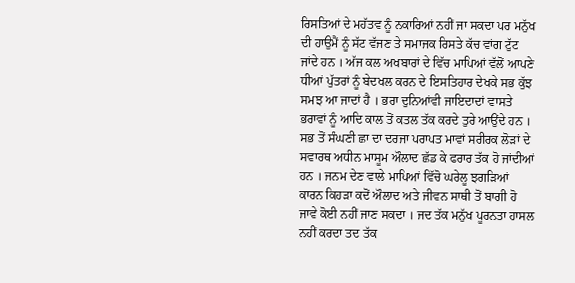ਰਿਸਤਿਆਂ ਦੇ ਮਹੱਤਵ ਨੂੰ ਨਕਾਰਿਆਂ ਨਹੀਂ ਜਾ ਸਕਦਾ ਪਰ ਮਨੁੱਖ ਦੀ ਹਾਉਮੈਂ ਨੂੰ ਸੱਟ ਵੱਜਣ ਤੇ ਸਮਾਜਕ ਰਿਸਤੇ ਕੱਚ ਵਾਂਗ ਟੁੱਟ ਜਾਂਦੇ ਹਨ । ਅੱਜ ਕਲ ਅਖਬਾਰਾਂ ਦੇ ਵਿੱਚ ਮਾਪਿਆਂ ਵੱਲੋਂ ਆਪਣੇ ਧੀਆਂ ਪੁੱਤਰਾਂ ਨੂੰ ਬੇਦਖਲ ਕਰਨ ਦੇ ਇਸਤਿਹਾਰ ਦੇਖਕੇ ਸਭ ਕੁੱਝ ਸਮਝ ਆ ਜਾਦਾਂ ਹੈ । ਭਰਾ ਦੁਨਿਆਂਵੀ ਜਾਇਦਾਦਾਂ ਵਾਸਤੇ ਭਰਾਵਾਂ ਨੂੰ ਆਦਿ ਕਾਲ ਤੋਂ ਕਤਲ ਤੱਕ ਕਰਦੇ ਤੁਰੇ ਆਉਂਦੇ ਹਨ । ਸਭ ਤੋਂ ਸੰਘਣੀ ਛਾ ਦਾ ਦਰਜਾ ਪਰਾਪਤ ਮਾਵਾਂ ਸਰੀਰਕ ਲੋੜਾਂ ਦੇ ਸਵਾਰਥ ਅਧੀਨ ਮਾਸੂਮ ਔਲਾਦ ਛੱਡ ਕੇ ਫਰਾਰ ਤੱਕ ਹੋ ਜਾਂਦੀਆਂ ਹਨ । ਜਨਮ ਦੇਣ ਵਾਲੇ ਮਾਪਿਆਂ ਵਿੱਚੋ ਘਰੇਲੂ ਝਗੜਿਆਂ ਕਾਰਨ ਕਿਹੜਾ ਕਦੋਂ ਔਲਾਦ ਅਤੇ ਜੀਵਨ ਸਾਥੀ ਤੋਂ ਬਾਗੀ ਹੋ ਜਾਵੇ ਕੋਈ ਨਹੀਂ ਜਾਣ ਸਕਦਾ । ਜਦ ਤੱਕ ਮਨੁੱਖ ਪੂਰਨਤਾ ਹਾਸਲ ਨਹੀਂ ਕਰਦਾ ਤਦ ਤੱਕ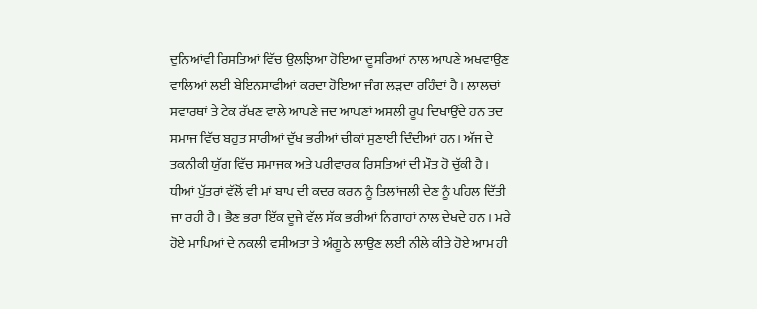ਦੁਨਿਆਂਵੀ ਰਿਸਤਿਆਂ ਵਿੱਚ ਉਲਝਿਆ ਹੋਇਆ ਦੂਸਰਿਆਂ ਨਾਲ ਆਪਣੇ ਅਖਵਾਉਣ ਵਾਲਿਆਂ ਲਈ ਬੇਇਨਸਾਫੀਆਂ ਕਰਦਾ ਹੋਇਆ ਜੰਗ ਲੜਦਾ ਰਹਿੰਦਾਂ ਹੈ । ਲਾਲਚਾਂ ਸਵਾਰਥਾਂ ਤੇ ਟੇਕ ਰੱਖਣ ਵਾਲੇ ਆਪਣੇ ਜਦ ਆਪਣਾਂ ਅਸਲੀ ਰੂਪ ਦਿਖਾਉਂਦੇ ਹਨ ਤਦ ਸਮਾਜ ਵਿੱਚ ਬਹੁਤ ਸਾਰੀਆਂ ਦੁੱਖ ਭਰੀਆਂ ਚੀਕਾਂ ਸੁਣਾਈ ਦਿੰਦੀਆਂ ਹਨ। ਅੱਜ ਦੇ ਤਕਨੀਕੀ ਯੁੱਗ ਵਿੱਚ ਸਮਾਜਕ ਅਤੇ ਪਰੀਵਾਰਕ ਰਿਸਤਿਆਂ ਦੀ ਮੌਤ ਹੋ ਚੁੱਕੀ ਹੈ । ਧੀਆਂ ਪੁੱਤਰਾਂ ਵੱਲੋਂ ਵੀ ਮਾਂ ਬਾਪ ਦੀ ਕਦਰ ਕਰਨ ਨੂੰ ਤਿਲਾਂਜਲੀ ਦੇਣ ਨੂੰ ਪਹਿਲ ਦਿੱਤੀ ਜਾ ਰਹੀ ਹੈ। ਭੈਣ ਭਰਾ ਇੱਕ ਦੂਜੇ ਵੱਲ ਸੱਕ ਭਰੀਆਂ ਨਿਗਾਹਾਂ ਨਾਲ ਦੇਖਦੇ ਹਨ । ਮਰੇ ਹੋਏ ਮਾਪਿਆਂ ਦੇ ਨਕਲੀ ਵਸੀਅਤਾ ਤੇ ਅੰਗੂਠੇ ਲਾਉਣ ਲਈ ਨੀਲੇ ਕੀਤੇ ਹੋਏ ਆਮ ਹੀ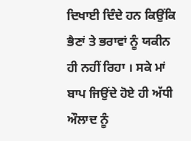ਦਿਖਾਈ ਦਿੰਦੇ ਹਨ ਕਿਉਂਕਿ ਭੈਣਾਂ ਤੇ ਭਰਾਵਾਂ ਨੂੰ ਯਕੀਨ ਹੀ ਨਹੀਂ ਰਿਹਾ । ਸਕੇ ਮਾਂ ਬਾਪ ਜਿਉਂਦੇ ਹੋਏ ਹੀ ਅੱਧੀ ਔਲਾਦ ਨੂੰ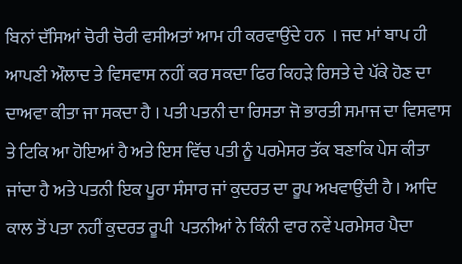ਬਿਨਾਂ ਦੱਸਿਆਂ ਚੋਰੀ ਚੋਰੀ ਵਸੀਅਤਾਂ ਆਮ ਹੀ ਕਰਵਾਉਂਦੇ ਹਨ  । ਜਦ ਮਾਂ ਬਾਪ ਹੀ ਆਪਣੀ ਔਲਾਦ ਤੇ ਵਿਸਵਾਸ ਨਹੀਂ ਕਰ ਸਕਦਾ ਫਿਰ ਕਿਹੜੇ ਰਿਸਤੇ ਦੇ ਪੱਕੇ ਹੋਣ ਦਾ ਦਾਅਵਾ ਕੀਤਾ ਜਾ ਸਕਦਾ ਹੈ । ਪਤੀ ਪਤਨੀ ਦਾ ਰਿਸਤਾ ਜੋ ਭਾਰਤੀ ਸਮਾਜ ਦਾ ਵਿਸਵਾਸ ਤੇ ਟਿਕਿ ਆ ਹੋਇਆਂ ਹੈ ਅਤੇ ਇਸ ਵਿੱਚ ਪਤੀ ਨੂੰ ਪਰਮੇਸਰ ਤੱਕ ਬਣਾਕਿ ਪੇਸ ਕੀਤਾ ਜਾਂਦਾ ਹੈ ਅਤੇ ਪਤਨੀ ਇਕ ਪੂਰਾ ਸੰਸਾਰ ਜਾਂ ਕੁਦਰਤ ਦਾ ਰੂਪ ਅਖਵਾਉਂਦੀ ਹੈ । ਆਦਿ ਕਾਲ ਤੋਂ ਪਤਾ ਨਹੀਂ ਕੁਦਰਤ ਰੂਪੀ  ਪਤਨੀਆਂ ਨੇ ਕਿੰਨੀ ਵਾਰ ਨਵੇਂ ਪਰਮੇਸਰ ਪੈਦਾ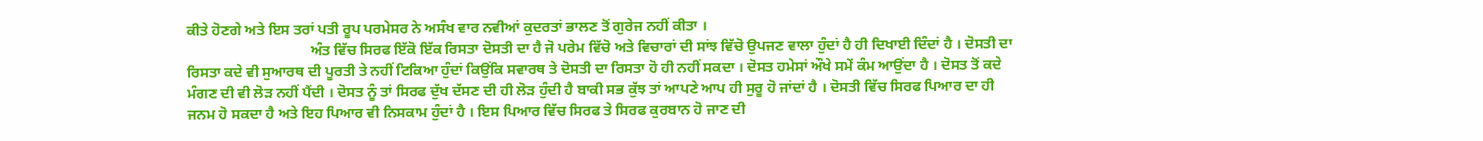ਕੀਤੇ ਹੋਣਗੇ ਅਤੇ ਇਸ ਤਰਾਂ ਪਤੀ ਰੂਪ ਪਰਮੇਸਰ ਨੇ ਅਸੰਖ ਵਾਰ ਨਵੀਆਂ ਕੁਦਰਤਾਂ ਭਾਲਣ ਤੋਂ ਗੁਰੇਜ ਨਹੀਂ ਕੀਤਾ ।
                                  ਅੰਤ ਵਿੱਚ ਸਿਰਫ ਇੱਕੋ ਇੱਕ ਰਿਸਤਾ ਦੋਸਤੀ ਦਾ ਹੈ ਜੋ ਪਰੇਮ ਵਿੱਚੋ ਅਤੇ ਵਿਚਾਰਾਂ ਦੀ ਸਾਂਝ ਵਿੱਚੋ ਉਪਜਣ ਵਾਲਾ ਹੁੰਦਾਂ ਹੈ ਹੀ ਦਿਖਾਈ ਦਿੰਦਾਂ ਹੈ । ਦੋਸਤੀ ਦਾ ਰਿਸਤਾ ਕਦੇ ਵੀ ਸੁਆਰਥ ਦੀ ਪੂਰਤੀ ਤੇ ਨਹੀਂ ਟਿਕਿਆ ਹੁੰਦਾਂ ਕਿਉਂਕਿ ਸਵਾਰਥ ਤੇ ਦੋਸਤੀ ਦਾ ਰਿਸਤਾ ਹੋ ਹੀ ਨਹੀਂ ਸਕਦਾ । ਦੋਸਤ ਹਮੇਸਾਂ ਔਖੇ ਸਮੇਂ ਕੰਮ ਆਉਂਦਾ ਹੈ । ਦੋਸਤ ਤੋਂ ਕਦੇ ਮੰਗਣ ਦੀ ਵੀ ਲੋੜ ਨਹੀਂ ਪੈਂਦੀ । ਦੋਸਤ ਨੂੰ ਤਾਂ ਸਿਰਫ ਦੁੱਖ ਦੱਸਣ ਦੀ ਹੀ ਲੋੜ ਹੁੰਦੀ ਹੈ ਬਾਕੀ ਸਭ ਕੁੱਝ ਤਾਂ ਆਪਣੇ ਆਪ ਹੀ ਸੁਰੂ ਹੋ ਜਾਂਦਾਂ ਹੈ । ਦੋਸਤੀ ਵਿੱਚ ਸਿਰਫ ਪਿਆਰ ਦਾ ਹੀ ਜਨਮ ਹੋ ਸਕਦਾ ਹੈ ਅਤੇ ਇਹ ਪਿਆਰ ਵੀ ਨਿਸਕਾਮ ਹੁੰਦਾਂ ਹੈ । ਇਸ ਪਿਆਰ ਵਿੱਚ ਸਿਰਫ ਤੇ ਸਿਰਫ ਕੁਰਬਾਨ ਹੋ ਜਾਣ ਦੀ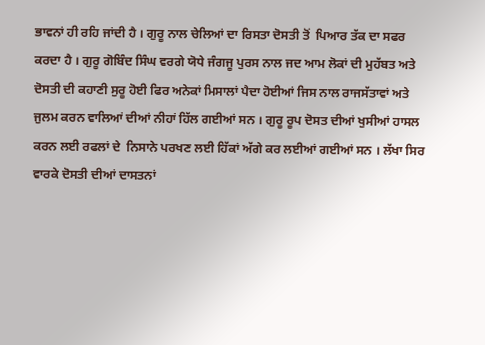ਭਾਵਨਾਂ ਹੀ ਰਹਿ ਜਾਂਦੀ ਹੈ । ਗੁਰੂ ਨਾਲ ਚੇਲਿਆਂ ਦਾ ਰਿਸਤਾ ਦੋਸਤੀ ਤੋਂ  ਪਿਆਰ ਤੱਕ ਦਾ ਸਫਰ ਕਰਦਾ ਹੈ । ਗੁਰੂ ਗੋਬਿੰਦ ਸਿੰਘ ਵਰਗੇ ਯੋਧੇ ਜੰਗਜੂ ਪੁਰਸ ਨਾਲ ਜਦ ਆਮ ਲੋਕਾਂ ਦੀ ਮੁਹੱਬਤ ਅਤੇ ਦੋਸਤੀ ਦੀ ਕਹਾਣੀ ਸੁਰੂ ਹੋਈ ਫਿਰ ਅਨੇਕਾਂ ਮਿਸਾਲਾਂ ਪੈਦਾ ਹੋਈਆਂ ਜਿਸ ਨਾਲ ਰਾਜਸੱਤਾਵਾਂ ਅਤੇ ਜੁਲਮ ਕਰਨ ਵਾਲਿਆਂ ਦੀਆਂ ਨੀਹਾਂ ਹਿੱਲ ਗਈਆਂ ਸਨ । ਗੁਰੂ ਰੂਪ ਦੋਸਤ ਦੀਆਂ ਖੁਸੀਆਂ ਹਾਸਲ ਕਰਨ ਲਈ ਰਫਲਾਂ ਦੇ  ਨਿਸਾਨੇ ਪਰਖਣ ਲਈ ਹਿੱਕਾਂ ਅੱਗੇ ਕਰ ਲਈਆਂ ਗਈਆਂ ਸਨ । ਲੱਖਾ ਸਿਰ ਵਾਰਕੇ ਦੋਸਤੀ ਦੀਆਂ ਦਾਸਤਨਾਂ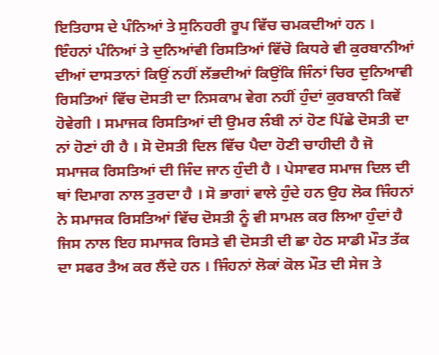ਇਤਿਹਾਸ ਦੇ ਪੰਨਿਆਂ ਤੇ ਸੁਨਿਹਰੀ ਰੂਪ ਵਿੱਚ ਚਮਕਦੀਆਂ ਹਨ । ਇੰਹਨਾਂ ਪੰਨਿਆਂ ਤੇ ਦੁਨਿਆਂਵੀ ਰਿਸਤਿਆਂ ਵਿੱਚੋ ਕਿਧਰੇ ਵੀ ਕੁਰਬਾਨੀਆਂ ਦੀਆਂ ਦਾਸਤਾਨਾਂ ਕਿਉਂ ਨਹੀਂ ਲੱਭਦੀਆਂ ਕਿਉਂਕਿ ਜਿੰਨਾਂ ਚਿਰ ਦੁਨਿਆਵੀ ਰਿਸਤਿਆਂ ਵਿੱਚ ਦੋਸਤੀ ਦਾ ਨਿਸਕਾਮ ਵੇਗ ਨਹੀਂ ਹੁੰਦਾਂ ਕੁਰਬਾਨੀ ਕਿਵੇਂ ਹੋਵੇਗੀ । ਸਮਾਜਕ ਰਿਸਤਿਆਂ ਦੀ ਉਮਰ ਲੰਬੀ ਨਾਂ ਹੋਣ ਪਿੱਛੇ ਦੋਸਤੀ ਦਾ ਨਾਂ ਹੋਣਾਂ ਹੀ ਹੈ । ਸੋ ਦੋਸਤੀ ਦਿਲ ਵਿੱਚ ਪੈਦਾ ਹੋਣੀ ਚਾਹੀਦੀ ਹੈ ਜੋ ਸਮਾਜਕ ਰਿਸਤਿਆਂ ਦੀ ਜਿੰਦ ਜਾਨ ਹੁੰਦੀ ਹੈ । ਪੇਸਾਵਰ ਸਮਾਜ ਦਿਲ ਦੀ ਥਾਂ ਦਿਮਾਗ ਨਾਲ ਤੁਰਦਾ ਹੈ । ਸੋ ਭਾਗਾਂ ਵਾਲੇ ਹੁੰਦੇ ਹਨ ਉਹ ਲੋਕ ਜਿੰਹਨਾਂ ਨੇ ਸਮਾਜਕ ਰਿਸਤਿਆਂ ਵਿੱਚ ਦੋਸਤੀ ਨੂੰ ਵੀ ਸਾਮਲ ਕਰ ਲਿਆ ਹੁੰਦਾਂ ਹੈ ਜਿਸ ਨਾਲ ਇਹ ਸਮਾਜਕ ਰਿਸਤੇ ਵੀ ਦੋਸਤੀ ਦੀ ਛਾ ਹੇਠ ਸਾਡੀ ਮੌਤ ਤੱਕ ਦਾ ਸਫਰ ਤੈਅ ਕਰ ਲੈਂਦੇ ਹਨ । ਜਿੰਹਨਾਂ ਲੋਕਾਂ ਕੋਲ ਮੌਤ ਦੀ ਸੇਜ ਤੇ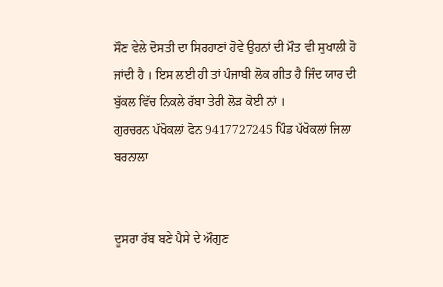ਸੌਣ ਵੇਲੇ ਦੋਸਤੀ ਦਾ ਸਿਰਹਾਣਾਂ ਹੋਵੇ ਉਹਨਾਂ ਦੀ ਮੌਤ ਵੀ ਸੁਖਾਲੀ ਹੋ ਜਾਂਦੀ ਹੈ । ਇਸ ਲਈ ਹੀ ਤਾਂ ਪੰਜਾਬੀ ਲੋਕ ਗੀਤ ਹੈ ਜਿੰਦ ਯਾਰ ਦੀ ਬੁੱਕਲ ਵਿੱਚ ਨਿਕਲੇ ਰੱਬਾ ਤੇਰੀ ਲੋੜ ਕੋਈ ਨਾਂ ।
ਗੁਰਚਰਨ ਪੱਖੋਕਲਾਂ ਫੋਨ 9417727245 ਪਿੰਡ ਪੱਖੋਕਲਾਂ ਜਿਲਾ ਬਰਨਾਲਾ


ਦੂਸਰਾ ਰੱਬ ਬਣੇ ਪੈਸੇ ਦੇ ਔਗੁਣ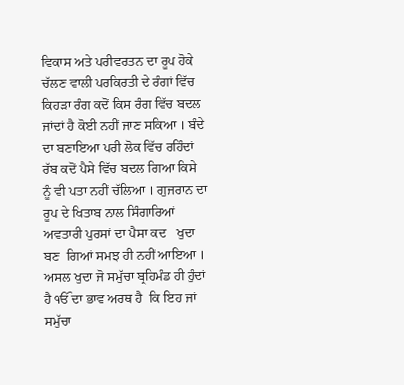ਵਿਕਾਸ ਅਤੇ ਪਰੀਵਰਤਨ ਦਾ ਰੂਪ ਹੋਕੇ ਚੱਲਣ ਵਾਲੀ ਪਰਕਿਰਤੀ ਦੇ ਰੰਗਾਂ ਵਿੱਚ ਕਿਹੜਾ ਰੰਗ ਕਦੋਂ ਕਿਸ ਰੰਗ ਵਿੱਚ ਬਦਲ ਜਾਂਦਾਂ ਹੈ ਕੋਈ ਨਹੀਂ ਜਾਣ ਸਕਿਆ । ਬੰਦੇ ਦਾ ਬਣਾਇਆ ਪਰੀ ਲੋਕ ਵਿੱਚ ਰਹਿੰਦਾਂ ਰੱਬ ਕਦੋਂ ਪੈਸੇ ਵਿੱਚ ਬਦਲ ਗਿਆ ਕਿਸੇ ਨੂੰ ਵੀ ਪਤਾ ਨਹੀਂ ਚੱਲਿਆ । ਗੁਜਰਾਨ ਦਾ ਰੂਪ ਦੇ ਖਿਤਾਬ ਨਾਲ ਸਿੰਗਾਰਿਆਂ ਅਵਤਾਰੀ ਪੁਰਸਾਂ ਦਾ ਪੈਸਾ ਕਦ   ਖੁਦਾ ਬਣ  ਗਿਆਂ ਸਮਝ ਹੀ ਨਹੀਂ ਆਇਆ । ਅਸਲ ਖੁਦਾ ਜੋ ਸਮੁੱਚਾ ਬ੍ਰਹਿਮੰਡ ਹੀ ਹੁੰਦਾਂ ਹੈ ੴ ਦਾ ਭਾਵ ਅਰਥ ਹੈ  ਕਿ ਇਹ ਜਾਂ ਸਮੁੱਚਾ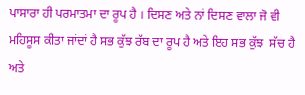ਪਾਸਾਰਾ ਹੀ ਪਰਮਾਤਮਾ ਦਾ ਰੂਪ ਹੈ । ਦਿਸਣ ਅਤੇ ਨਾਂ ਦਿਸਣ ਵਾਲਾ ਜੋ ਵੀ ਮਹਿਸੂਸ ਕੀਤਾ ਜਾਂਦਾਂ ਹੈ ਸਭ ਕੁੱਝ ਰੱਬ ਦਾ ਰੂਪ ਹੈ ਅਤੇ ਇਹ ਸਭ ਕੁੱਝ  ਸੱਚ ਹੈ ਅਤੇ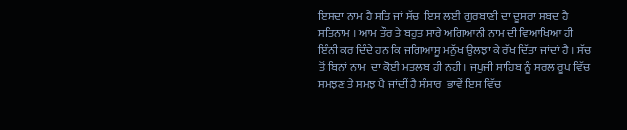ਇਸਦਾ ਨਾਮ ਹੈ ਸਤਿ ਜਾਂ ਸੱਚ  ਇਸ ਲਈ ਗੁਰਬਾਣੀ ਦਾ ਦੂਸਰਾ ਸਬਦ ਹੈ ਸਤਿਨਾਮ । ਆਮ ਤੌਰ ਤੇ ਬਹੁਤ ਸਾਰੇ ਅਗਿਆਨੀ ਨਾਮ ਦੀ ਵਿਆਖਿਆ ਹੀ ਇੰਨੀ ਕਰ ਦਿੰਦੇ ਹਨ ਕਿ ਜਗਿਆਸੂ ਮਨੁੱਖ ਉਲਝਾ ਕੇ ਰੱਖ ਦਿੱਤਾ ਜਾਂਦਾਂ ਹੈ । ਸੱਚ ਤੋਂ ਬਿਨਾਂ ਨਾਮ  ਦਾ ਕੋਈ ਮਤਲਬ ਹੀ ਨਹੀ। ਜਪੁਜੀ ਸਾਹਿਬ ਨੂੰ ਸਰਲ ਰੂਪ ਵਿੱਚ ਸਮਝਣ ਤੇ ਸਮਝ ਪੈ ਜਾਂਦੀਂ ਹੈ ਸੰਸਾਰ  ਭਾਵੇਂ ਇਸ ਵਿੱਚ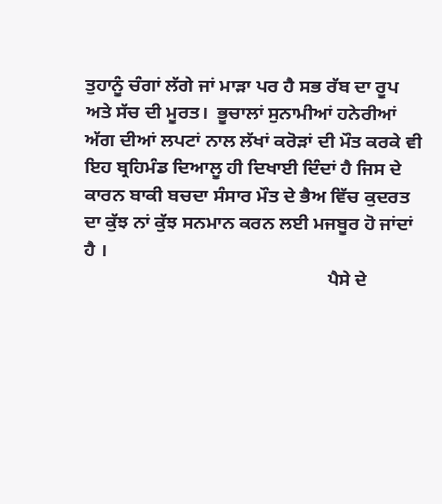ਤੁਹਾਨੂੰ ਚੰਗਾਂ ਲੱਗੇ ਜਾਂ ਮਾੜਾ ਪਰ ਹੈ ਸਭ ਰੱਬ ਦਾ ਰੂਪ ਅਤੇ ਸੱਚ ਦੀ ਮੂਰਤ।  ਭੂਚਾਲਾਂ ਸੁਨਾਮੀਆਂ ਹਨੇਰੀਆਂ ਅੱਗ ਦੀਆਂ ਲਪਟਾਂ ਨਾਲ ਲੱਖਾਂ ਕਰੋੜਾਂ ਦੀ ਮੌਤ ਕਰਕੇ ਵੀ ਇਹ ਬ੍ਰਹਿਮੰਡ ਦਿਆਲੂ ਹੀ ਦਿਖਾਈ ਦਿੰਦਾਂ ਹੈ ਜਿਸ ਦੇ ਕਾਰਨ ਬਾਕੀ ਬਚਦਾ ਸੰਸਾਰ ਮੌਤ ਦੇ ਭੈਅ ਵਿੱਚ ਕੁਦਰਤ ਦਾ ਕੁੱਝ ਨਾਂ ਕੁੱਝ ਸਨਮਾਨ ਕਰਨ ਲਈ ਮਜਬੂਰ ਹੋ ਜਾਂਦਾਂ ਹੈ ।
                                                    ਪੈਸੇ ਦੇ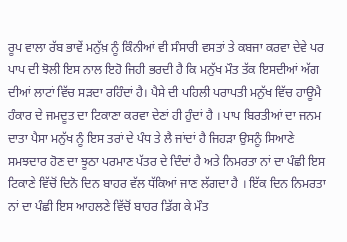ਰੂਪ ਵਾਲਾ ਰੱਬ ਭਾਵੇਂ ਮਨੁੱਖ਼ ਨੂੰ ਕਿੰਨੀਆਂ ਵੀ ਸੰਸਾਰੀ ਵਸਤਾਂ ਤੇ ਕਬਜਾ ਕਰਵਾ ਦੇਵੇ ਪਰ ਪਾਪ ਦੀ ਝੋਲੀ ਇਸ ਨਾਲ ਇਹੋ ਜਿਹੀ ਭਰਦੀ ਹੈ ਕਿ ਮਨੁੱਖ ਮੌਤ ਤੱਕ ਇਸਦੀਆਂ ਅੱਗ ਦੀਆਂ ਲਾਟਾਂ ਵਿੱਚ ਸੜਦਾ ਰਹਿੰਦਾਂ ਹੈ। ਪੈਸੇ ਦੀ ਪਹਿਲੀ ਪਰਾਪਤੀ ਮਨੁੱਖ ਵਿੱਚ ਹਾਊਮੈ ਹੰਕਾਰ ਦੇ ਜਮਦੂਤ ਦਾ ਟਿਕਾਣਾ ਕਰਵਾ ਦੇਣਾਂ ਹੀ ਹੁੰਦਾਂ ਹੈ । ਪਾਪ ਬਿਰਤੀਆਂ ਦਾ ਜਨਮ ਦਾਤਾ ਪੈਸਾ ਮਨੁੱਖ ਨੂੰ ਇਸ ਤਰਾਂ ਦੇ ਪੰਧ ਤੇ ਲੈ ਜਾਂਦਾਂ ਹੈ ਜਿਹੜਾ ਉਸਨੂੰ ਸਿਆਣੇ ਸਮਝਦਾਰ ਹੋਣ ਦਾ ਝੂਠਾ ਪਰਮਾਣ ਪੱਤਰ ਦੇ ਦਿੰਦਾਂ ਹੈ ਅਤੇ ਨਿਮਰਤਾ ਨਾਂ ਦਾ ਪੰਛੀ ਇਸ ਟਿਕਾਣੇ ਵਿੱਚੋਂ ਦਿਨੋ ਦਿਨ ਬਾਹਰ ਵੱਲ ਧੱਕਿਆਂ ਜਾਣ ਲੱਗਦਾ ਹੈ । ਇੱਕ ਦਿਨ ਨਿਮਰਤਾ ਨਾਂ ਦਾ ਪੰਛੀ ਇਸ ਆਹਲਣੇ ਵਿੱਚੋਂ ਬਾਹਰ ਡਿੱਗ ਕੇ ਮੌਤ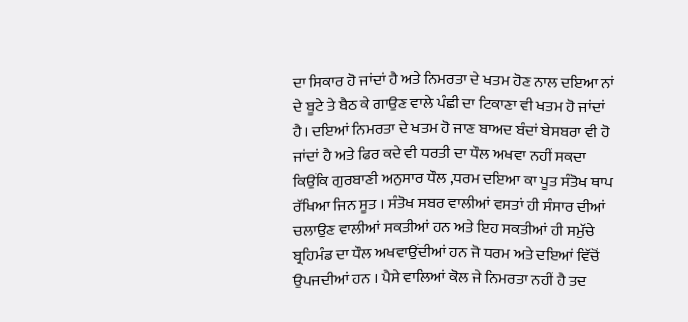ਦਾ ਸਿਕਾਰ ਹੋ ਜਾਂਦਾਂ ਹੈ ਅਤੇ ਨਿਮਰਤਾ ਦੇ ਖਤਮ ਹੋਣ ਨਾਲ ਦਇਆ ਨਾਂ ਦੇ ਬੂਟੇ ਤੇ ਬੈਠ ਕੇ ਗਾਉਣ ਵਾਲੇ ਪੰਛੀ ਦਾ ਟਿਕਾਣਾ ਵੀ ਖਤਮ ਹੋ ਜਾਂਦਾਂ ਹੈ। ਦਇਆਂ ਨਿਮਰਤਾ ਦੇ ਖਤਮ ਹੋ ਜਾਣ ਬਾਅਦ ਬੰਦਾਂ ਬੇਸਬਰਾ ਵੀ ਹੋ ਜਾਂਦਾਂ ਹੈ ਅਤੇ ਫਿਰ ਕਦੇ ਵੀ ਧਰਤੀ ਦਾ ਧੌਲ ਅਖਵਾ ਨਹੀਂ ਸਕਦਾ ਕਿਉਂਕਿ ਗੁਰਬਾਣੀ ਅਨੁਸਾਰ ਧੌਲ ,ਧਰਮ ਦਇਆ ਕਾ ਪੂਤ ਸੰਤੋਖ ਥਾਪ ਰੱਖਿਆ ਜਿਨ ਸੂਤ । ਸੰਤੋਖ ਸਬਰ ਵਾਲੀਆਂ ਵਸਤਾਂ ਹੀ ਸੰਸਾਰ ਦੀਆਂ ਚਲਾਉਣ ਵਾਲੀਆਂ ਸਕਤੀਆਂ ਹਨ ਅਤੇ ਇਹ ਸਕਤੀਆਂ ਹੀ ਸਮੁੱਚੇ ਬ੍ਰਹਿਮੰਡ ਦਾ ਧੌਲ ਅਖਵਾਉਂਦੀਆਂ ਹਨ ਜੋ ਧਰਮ ਅਤੇ ਦਇਆਂ ਵਿੱਚੋਂ ਉਪਜਦੀਆਂ ਹਨ । ਪੈਸੇ ਵਾਲਿਆਂ ਕੋਲ ਜੇ ਨਿਮਰਤਾ ਨਹੀਂ ਹੈ ਤਦ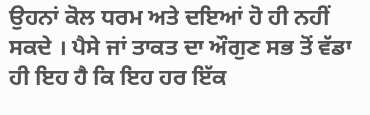ਉਹਨਾਂ ਕੋਲ ਧਰਮ ਅਤੇ ਦਇਆਂ ਹੋ ਹੀ ਨਹੀਂ ਸਕਦੇ । ਪੈਸੇ ਜਾਂ ਤਾਕਤ ਦਾ ਔਗੁਣ ਸਭ ਤੋਂ ਵੱਡਾ ਹੀ ਇਹ ਹੈ ਕਿ ਇਹ ਹਰ ਇੱਕ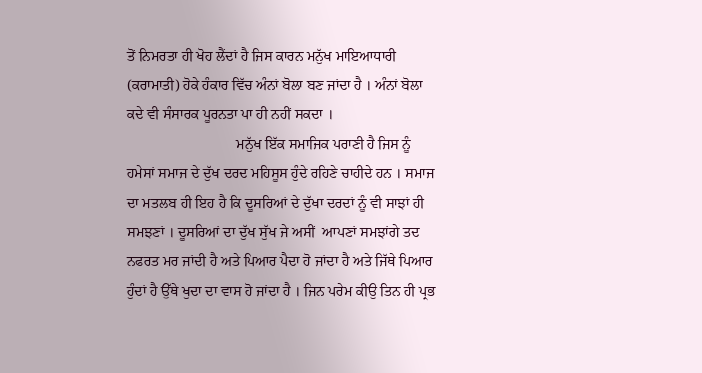ਤੋਂ ਨਿਮਰਤਾ ਹੀ ਖੋਹ ਲੈਂਦਾਂ ਹੈ ਜਿਸ ਕਾਰਨ ਮਨੁੱਖ ਮਾਇਆਧਾਰੀ (ਕਰਾਮਾਤੀ) ਹੋਕੇ ਹੰਕਾਰ ਵਿੱਚ ਅੰਨਾਂ ਬੋਲਾ ਬਣ ਜਾਂਦਾ ਹੈ । ਅੰਨਾਂ ਬੋਲਾ ਕਦੇ ਵੀ ਸੰਸਾਰਕ ਪੂਰਨਤਾ ਪਾ ਹੀ ਨਹੀਂ ਸਕਦਾ ।
                              ਮਨੁੱਖ ਇੱਕ ਸਮਾਜਿਕ ਪਰਾਣੀ ਹੈ ਜਿਸ ਨੂੰ ਹਮੇਸਾਂ ਸਮਾਜ ਦੇ ਦੁੱਖ ਦਰਦ ਮਹਿਸੂਸ ਹੁੰਦੇ ਰਹਿਣੇ ਚਾਹੀਦੇ ਹਨ । ਸਮਾਜ ਦਾ ਮਤਲਬ ਹੀ ਇਹ ਹੈ ਕਿ ਦੂਸਰਿਆਂ ਦੇ ਦੁੱਖਾ ਦਰਦਾਂ ਨੂੰ ਵੀ ਸਾਝਾਂ ਹੀ ਸਮਝਣਾਂ । ਦੂਸਰਿਆਂ ਦਾ ਦੁੱਖ ਸੁੱਖ ਜੇ ਅਸੀਂ  ਆਪਣਾਂ ਸਮਝਾਂਗੇ ਤਦ ਨਫਰਤ ਮਰ ਜਾਂਦੀ ਹੈ ਅਤੇ ਪਿਆਰ ਪੈਦਾ ਹੋ ਜਾਂਦਾ ਹੈ ਅਤੇ ਜਿੱਥੇ ਪਿਆਰ ਹੁੰਦਾਂ ਹੈ ਉੱਥੇ ਖੁਦਾ ਦਾ ਵਾਸ ਹੋ ਜਾਂਦਾ ਹੈ । ਜਿਨ ਪਰੇਮ ਕੀਉ ਤਿਨ ਹੀ ਪ੍ਰਭ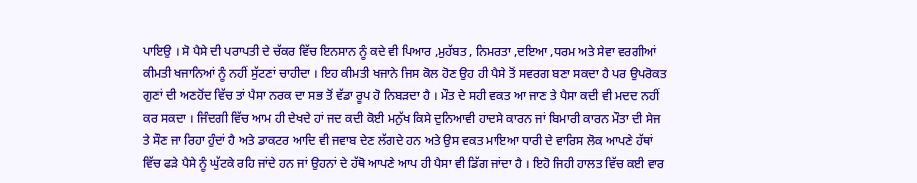ਪਾਇਉ । ਸੋ ਪੈਸੇ ਦੀ ਪਰਾਪਤੀ ਦੇ ਚੱਕਰ ਵਿੱਚ ਇਨਸਾਨ ਨੂੰ ਕਦੇ ਵੀ ਪਿਆਰ ,ਮੁਹੱਬਤ , ਨਿਮਰਤਾ ,ਦਇਆ ,ਧਰਮ ਅਤੇ ਸੇਵਾ ਵਰਗੀਆਂ ਕੀਮਤੀ ਖਜਾਨਿਆਂ ਨੂੰ ਨਹੀਂ ਸੁੱਟਣਾਂ ਚਾਹੀਦਾ । ਇਹ ਕੀਮਤੀ ਖਜਾਨੇ ਜਿਸ ਕੋਲ ਹੋਣ ਉਹ ਹੀ ਪੈਸੇ ਤੋਂ ਸਵਰਗ ਬਣਾ ਸਕਦਾ ਹੈ ਪਰ ਉਪਰੋਕਤ ਗੁਣਾਂ ਦੀ ਅਣਹੋਂਦ ਵਿੱਚ ਤਾਂ ਪੈਸਾ ਨਰਕ ਦਾ ਸਭ ਤੋਂ ਵੱਡਾ ਰੂਪ ਹੋ ਨਿਬੜਦਾ ਹੈ । ਮੌਤ ਦੇ ਸਹੀ ਵਕਤ ਆ ਜਾਣ ਤੇ ਪੈਸਾ ਕਦੀ ਵੀ ਮਦਦ ਨਹੀਂ ਕਰ ਸਕਦਾ । ਜਿੰਦਗੀ ਵਿੱਚ ਆਮ ਹੀ ਦੇਖਦੇ ਹਾਂ ਜਦ ਕਦੀ ਕੋਈ ਮਨੁੱਖ ਕਿਸੇ ਦੁਨਿਆਵੀ ਹਾਦਸੇ ਕਾਰਨ ਜਾਂ ਬਿਮਾਰੀ ਕਾਰਨ ਮੌਤਾ ਦੀ ਸੇਜ ਤੇ ਸੌਣ ਜਾ ਰਿਹਾ ਹੁੰਦਾਂ ਹੈ ਅਤੇ ਡਾਕਟਰ ਆਦਿ ਵੀ ਜਵਾਬ ਦੇਣ ਲੱਗਦੇ ਹਨ ਅਤੇ ਉਸ ਵਕਤ ਮਾਇਆ ਧਾਰੀ ਦੇ ਵਾਰਿਸ ਲੋਕ ਆਪਣੇ ਹੱਥਾਂ ਵਿੱਚ ਫੜੇ ਪੈਸੇ ਨੂੰ ਘੁੱਟਕੇ ਰਹਿ ਜਾਂਦੇ ਹਨ ਜਾਂ ਉਹਨਾਂ ਦੇ ਹੱਥੋ ਆਪਣੇ ਆਪ ਹੀ ਪੈਸਾ ਵੀ ਡਿੱਗ ਜਾਂਦਾ ਹੈ । ਇਹੋ ਜਿਹੀ ਹਾਲਤ ਵਿੱਚ ਕਈ ਵਾਰ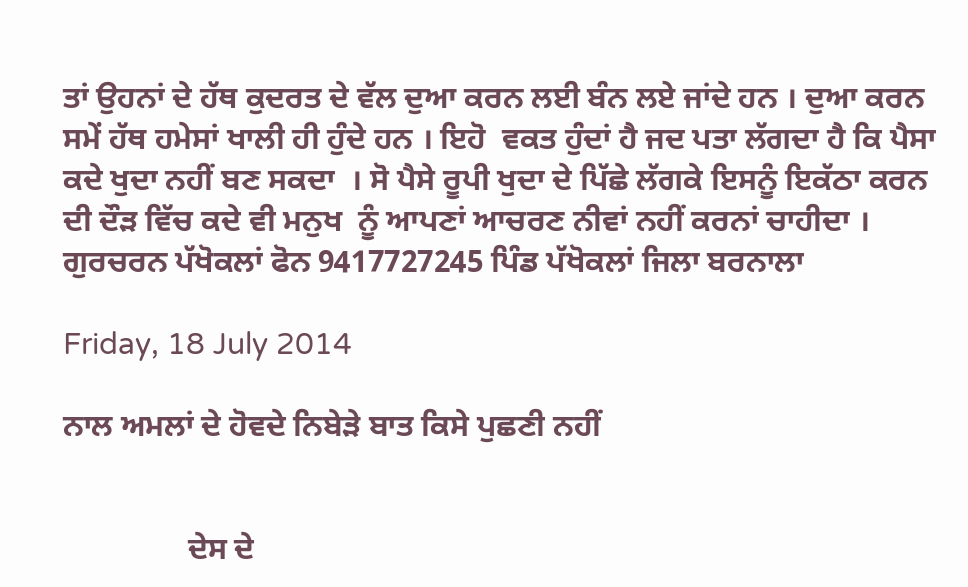ਤਾਂ ਉਹਨਾਂ ਦੇ ਹੱਥ ਕੁਦਰਤ ਦੇ ਵੱਲ ਦੁਆ ਕਰਨ ਲਈ ਬੰਨ ਲਏ ਜਾਂਦੇ ਹਨ । ਦੁਆ ਕਰਨ ਸਮੇਂ ਹੱਥ ਹਮੇਸਾਂ ਖਾਲੀ ਹੀ ਹੁੰਦੇ ਹਨ । ਇਹੋ  ਵਕਤ ਹੁੰਦਾਂ ਹੈ ਜਦ ਪਤਾ ਲੱਗਦਾ ਹੈ ਕਿ ਪੈਸਾ ਕਦੇ ਖੁਦਾ ਨਹੀਂ ਬਣ ਸਕਦਾ  । ਸੋ ਪੈਸੇ ਰੂਪੀ ਖੁਦਾ ਦੇ ਪਿੱਛੇ ਲੱਗਕੇ ਇਸਨੂੰ ਇਕੱਠਾ ਕਰਨ ਦੀ ਦੌੜ ਵਿੱਚ ਕਦੇ ਵੀ ਮਨੁਖ  ਨੂੰ ਆਪਣਾਂ ਆਚਰਣ ਨੀਵਾਂ ਨਹੀਂ ਕਰਨਾਂ ਚਾਹੀਦਾ ।
ਗੁਰਚਰਨ ਪੱਖੋਕਲਾਂ ਫੋਨ 9417727245 ਪਿੰਡ ਪੱਖੋਕਲਾਂ ਜਿਲਾ ਬਰਨਾਲਾ

Friday, 18 July 2014

ਨਾਲ ਅਮਲਾਂ ਦੇ ਹੋਵਦੇ ਨਿਬੇੜੇ ਬਾਤ ਕਿਸੇ ਪੁਛਣੀ ਨਹੀਂ


                ਦੇਸ ਦੇ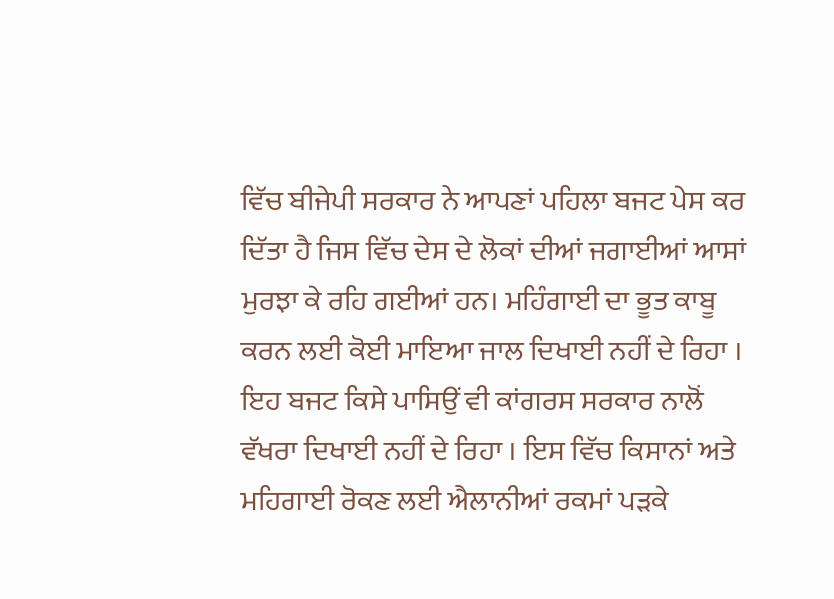ਵਿੱਚ ਬੀਜੇਪੀ ਸਰਕਾਰ ਨੇ ਆਪਣਾਂ ਪਹਿਲਾ ਬਜਟ ਪੇਸ ਕਰ ਦਿੱਤਾ ਹੈ ਜਿਸ ਵਿੱਚ ਦੇਸ ਦੇ ਲੋਕਾਂ ਦੀਆਂ ਜਗਾਈਆਂ ਆਸਾਂ ਮੁਰਝਾ ਕੇ ਰਹਿ ਗਈਆਂ ਹਨ। ਮਹਿੰਗਾਈ ਦਾ ਭੂਤ ਕਾਬੂ ਕਰਨ ਲਈ ਕੋਈ ਮਾਇਆ ਜਾਲ ਦਿਖਾਈ ਨਹੀਂ ਦੇ ਰਿਹਾ । ਇਹ ਬਜਟ ਕਿਸੇ ਪਾਸਿਉਂ ਵੀ ਕਾਂਗਰਸ ਸਰਕਾਰ ਨਾਲੋਂ ਵੱਖਰਾ ਦਿਖਾਈ ਨਹੀਂ ਦੇ ਰਿਹਾ । ਇਸ ਵਿੱਚ ਕਿਸਾਨਾਂ ਅਤੇ ਮਹਿਗਾਈ ਰੋਕਣ ਲਈ ਐਲਾਨੀਆਂ ਰਕਮਾਂ ਪੜਕੇ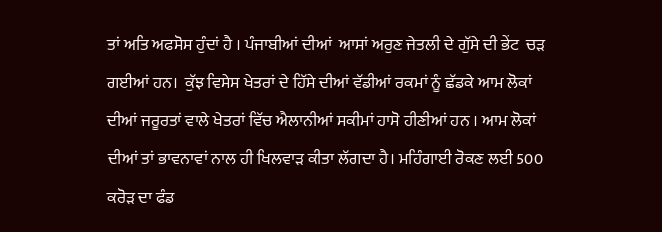ਤਾਂ ਅਤਿ ਅਫਸੋਸ ਹੁੰਦਾਂ ਹੈ । ਪੰਜਾਬੀਆਂ ਦੀਆਂ  ਆਸਾਂ ਅਰੁਣ ਜੇਤਲੀ ਦੇ ਗੁੱਸੇ ਦੀ ਭੇਂਟ  ਚੜ ਗਈਆਂ ਹਨ।  ਕੁੱਝ ਵਿਸੇਸ ਖੇਤਰਾਂ ਦੇ ਹਿੱਸੇ ਦੀਆਂ ਵੱਡੀਆਂ ਰਕਮਾਂ ਨੂੰ ਛੱਡਕੇ ਆਮ ਲੋਕਾਂ ਦੀਆਂ ਜਰੂਰਤਾਂ ਵਾਲੇ ਖੇਤਰਾਂ ਵਿੱਚ ਐਲਾਨੀਆਂ ਸਕੀਮਾਂ ਹਾਸੋ ਹੀਣੀਆਂ ਹਨ । ਆਮ ਲੋਕਾਂ ਦੀਆਂ ਤਾਂ ਭਾਵਨਾਵਾਂ ਨਾਲ ਹੀ ਖਿਲਵਾੜ ਕੀਤਾ ਲੱਗਦਾ ਹੈ। ਮਹਿੰਗਾਈ ਰੋਕਣ ਲਈ 500 ਕਰੋੜ ਦਾ ਫੰਡ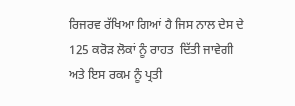ਰਿਜਰਵ ਰੱਖਿਆ ਗਿਆਂ ਹੈ ਜਿਸ ਨਾਲ ਦੇਸ ਦੇ 125 ਕਰੋੜ ਲੋਕਾਂ ਨੂੰ ਰਾਹਤ  ਦਿੱਤੀ ਜਾਵੇਗੀ ਅਤੇ ਇਸ ਰਕਮ ਨੂੰ ਪ੍ਰਤੀ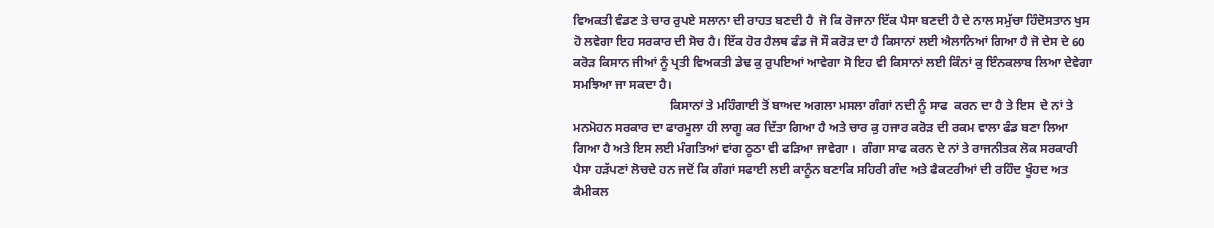ਵਿਅਕਤੀ ਵੰਡਣ ਤੇ ਚਾਰ ਰੁਪਏ ਸਲਾਨਾ ਦੀ ਰਾਹਤ ਬਣਦੀ ਹੈ  ਜੋ ਕਿ ਰੋਜਾਨਾ ਇੱਕ ਪੈਸਾ ਬਣਦੀ ਹੈ ਦੇ ਨਾਲ ਸਮੁੱਚਾ ਹਿੰਦੋਸਤਾਨ ਖੁਸ ਹੋ ਲਵੇਗਾ ਇਹ ਸਰਕਾਰ ਦੀ ਸੋਚ ਹੈ। ਇੱਕ ਹੋਰ ਹੈਲਥ ਫੰਡ ਜੋ ਸੌ ਕਰੋੜ ਦਾ ਹੈ ਕਿਸਾਨਾਂ ਲਈ ਐਲਾਨਿਆਂ ਗਿਆ ਹੈ ਜੋ ਦੇਸ ਦੇ 60 ਕਰੋੜ ਕਿਸਾਨ ਜੀਆਂ ਨੂੰ ਪ੍ਰਤੀ ਵਿਅਕਤੀ ਡੇਢ ਕੁ ਰੁਪਇਆਂ ਆਵੇਗਾ ਸੋ ਇਹ ਵੀ ਕਿਸਾਨਾਂ ਲਈ ਕਿੰਨਾਂ ਕੁ ਇੰਨਕਲਾਬ ਲਿਆ ਦੇਵੇਗਾ ਸਮਝਿਆ ਜਾ ਸਕਦਾ ਹੈ।
                               ਕਿਸਾਨਾਂ ਤੇ ਮਹਿੰਗਾਈ ਤੋਂ ਬਾਅਦ ਅਗਲਾ ਮਸਲਾ ਗੰਗਾਂ ਨਦੀ ਨੂੰ ਸਾਫ  ਕਰਨ ਦਾ ਹੈ ਤੇ ਇਸ  ਦੇ ਨਾਂ ਤੇ ਮਨਮੋਹਨ ਸਰਕਾਰ ਦਾ ਫਾਰਮੂਲਾ ਹੀ ਲਾਗੂ ਕਰ ਦਿੱਤਾ ਗਿਆ ਹੈ ਅਤੇ ਚਾਰ ਕੁ ਹਜਾਰ ਕਰੋੜ ਦੀ ਰਕਮ ਵਾਲਾ ਫੰਡ ਬਣਾ ਲਿਆ ਗਿਆ ਹੈ ਅਤੇ ਇਸ ਲਈ ਮੰਗਤਿਆਂ ਵਾਂਗ ਠੂਠਾ ਵੀ ਫੜਿਆ ਜਾਵੇਗਾ ।  ਗੰਗਾ ਸਾਫ ਕਰਨ ਦੇ ਨਾਂ ਤੇ ਰਾਜਨੀਤਕ ਲੋਕ ਸਰਕਾਰੀ ਪੈਸਾ ਹੜੱਪਣਾਂ ਲੋਚਦੇ ਹਨ ਜਦੋਂ ਕਿ ਗੰਗਾਂ ਸਫਾਈ ਲਈ ਕਾਨੂੰਨ ਬਣਾਕਿ ਸਹਿਰੀ ਗੰਦ ਅਤੇ ਫੈਕਟਰੀਆਂ ਦੀ ਰਹਿੰਦ ਖੂੰਹਦ ਅਤ ਕੈਮੀਕਲ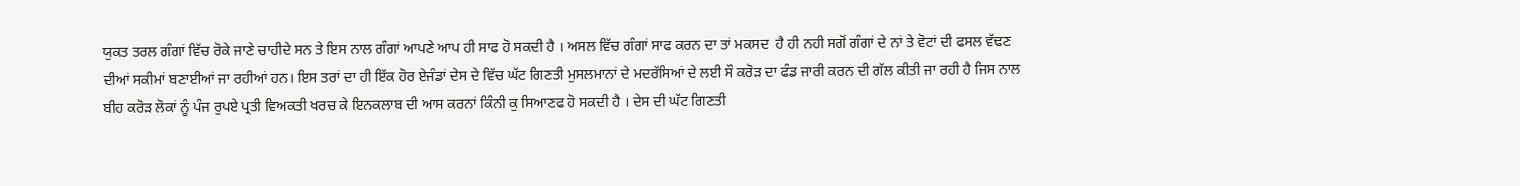ਯੁਕਤ ਤਰਲ ਗੰਗਾਂ ਵਿੱਚ ਰੋਕੇ ਜਾਣੇ ਚਾਹੀਦੇ ਸਨ ਤੇ ਇਸ ਨਾਲ ਗੰਗਾਂ ਆਪਣੇ ਆਪ ਹੀ ਸਾਫ ਹੋ ਸਕਦੀ ਹੈ । ਅਸਲ ਵਿੱਚ ਗੰਗਾਂ ਸਾਫ ਕਰਨ ਦਾ ਤਾਂ ਮਕਸਦ  ਹੈ ਹੀ ਨਹੀ ਸਗੋਂ ਗੰਗਾਂ ਦੇ ਨਾਂ ਤੇ ਵੋਟਾਂ ਦੀ ਫਸਲ ਵੱਢਣ ਦੀਆਂ ਸਕੀਮਾਂ ਬਣਾਈਆਂ ਜਾ ਰਹੀਆਂ ਹਨ। ਇਸ ਤਰਾਂ ਦਾ ਹੀ ਇੱਕ ਹੋਰ ਏਜੰਡਾਂ ਦੇਸ ਦੇ ਵਿੱਚ ਘੱਟ ਗਿਣਤੀ ਮੁਸਲਮਾਨਾਂ ਦੇ ਮਦਰੱਸਿਆਂ ਦੇ ਲਈ ਸੌ ਕਰੋੜ ਦਾ ਫੰਡ ਜਾਰੀ ਕਰਨ ਦੀ ਗੱਲ ਕੀਤੀ ਜਾ ਰਹੀ ਹੈ ਜਿਸ ਨਾਲ ਬੀਹ ਕਰੋੜ ਲੋਕਾਂ ਨੂੰ ਪੰਜ ਰੁਪਏ ਪ੍ਰਤੀ ਵਿਅਕਤੀ ਖਰਚ ਕੇ ਇਨਕਲਾਬ ਦੀ ਆਸ ਕਰਨਾਂ ਕਿੰਨੀ ਕੁ ਸਿਆਣਫ ਹੋ ਸਕਦੀ ਹੈ । ਦੇਸ ਦੀ ਘੱਟ ਗਿਣਤੀ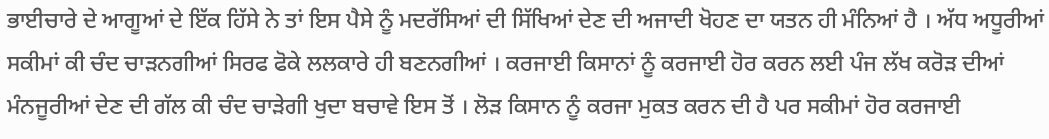ਭਾਈਚਾਰੇ ਦੇ ਆਗੂਆਂ ਦੇ ਇੱਕ ਹਿੱਸੇ ਨੇ ਤਾਂ ਇਸ ਪੈਸੇ ਨੂੰ ਮਦਰੱਸਿਆਂ ਦੀ ਸਿੱਖਿਆਂ ਦੇਣ ਦੀ ਅਜਾਦੀ ਖੋਹਣ ਦਾ ਯਤਨ ਹੀ ਮੰਨਿਆਂ ਹੈ । ਅੱਧ ਅਧੂਰੀਆਂ ਸਕੀਮਾਂ ਕੀ ਚੰਦ ਚਾੜਨਗੀਆਂ ਸਿਰਫ ਫੋਕੇ ਲਲਕਾਰੇ ਹੀ ਬਣਨਗੀਆਂ । ਕਰਜਾਈ ਕਿਸਾਨਾਂ ਨੂੰ ਕਰਜਾਈ ਹੋਰ ਕਰਨ ਲਈ ਪੰਜ ਲੱਖ ਕਰੋੜ ਦੀਆਂ ਮੰਨਜੂਰੀਆਂ ਦੇਣ ਦੀ ਗੱਲ ਕੀ ਚੰਦ ਚਾੜੇਗੀ ਖੁਦਾ ਬਚਾਵੇ ਇਸ ਤੋਂ । ਲੋੜ ਕਿਸਾਨ ਨੂੰ ਕਰਜਾ ਮੁਕਤ ਕਰਨ ਦੀ ਹੈ ਪਰ ਸਕੀਮਾਂ ਹੋਰ ਕਰਜਾਈ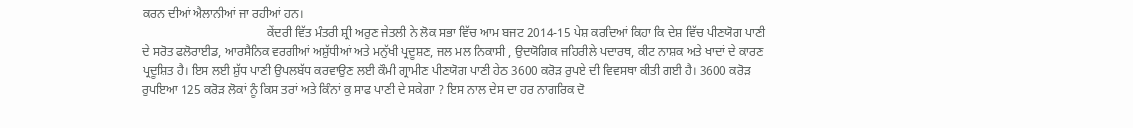ਕਰਨ ਦੀਆਂ ਐਲਾਨੀਆਂ ਜਾ ਰਹੀਆਂ ਹਨ।
                                        ਕੇਂਦਰੀ ਵਿੱਤ ਮੰਤਰੀ ਸ਼੍ਰੀ ਅਰੁਣ ਜੇਤਲੀ ਨੇ ਲੋਕ ਸਭਾ ਵਿੱਚ ਆਮ ਬਜਟ 2014-15 ਪੇਸ਼ ਕਰਦਿਆਂ ਕਿਹਾ ਕਿ ਦੇਸ਼ ਵਿੱਚ ਪੀਣਯੋਗ ਪਾਣੀ ਦੇ ਸਰੋਤ ਫਲੋਰਾਈਡ, ਆਰਸੈਨਿਕ ਵਰਗੀਆਂ ਅਸ਼ੁੱਧੀਆਂ ਅਤੇ ਮਨੁੱਖੀ ਪ੍ਰਦੂਸ਼ਣ, ਜਲ ਮਲ ਨਿਕਾਸੀ , ਉਦਯੋਗਿਕ ਜਹਿਰੀਲੇ ਪਦਾਰਥ, ਕੀਟ ਨਾਸ਼ਕ ਅਤੇ ਖਾਦਾਂ ਦੇ ਕਾਰਣ ਪ੍ਰਦੂਸ਼ਿਤ ਹੈ। ਇਸ ਲਈ ਸ਼ੁੱਧ ਪਾਣੀ ਉਪਲਬੱਧ ਕਰਵਾਉਣ ਲਈ ਕੌਮੀ ਗ੍ਰਾਮੀਣ ਪੀਣਯੋਗ ਪਾਣੀ ਹੇਠ 3600 ਕਰੋੜ ਰੁਪਏ ਦੀ ਵਿਵਸਥਾ ਕੀਤੀ ਗਈ ਹੈ। 3600 ਕਰੋੜ ਰੁਪਇਆ 125 ਕਰੋੜ ਲੋਕਾਂ ਨੂੰ ਕਿਸ ਤਰਾਂ ਅਤੇ ਕਿੰਨਾਂ ਕੁ ਸਾਫ ਪਾਣੀ ਦੇ ਸਕੇਗਾ ? ਇਸ ਨਾਲ ਦੇਸ ਦਾ ਹਰ ਨਾਗਰਿਕ ਦੋ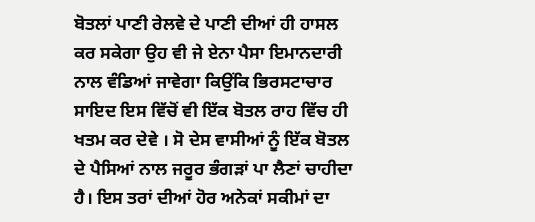ਬੋਤਲਾਂ ਪਾਣੀ ਰੇਲਵੇ ਦੇ ਪਾਣੀ ਦੀਆਂ ਹੀ ਹਾਸਲ ਕਰ ਸਕੇਗਾ ਉਹ ਵੀ ਜੇ ਏਨਾ ਪੈਸਾ ਇਮਾਨਦਾਰੀ ਨਾਲ ਵੰਡਿਆਂ ਜਾਵੇਗਾ ਕਿਉਂਕਿ ਭਿਰਸਟਾਚਾਰ ਸਾਇਦ ਇਸ ਵਿੱਚੋਂ ਵੀ ਇੱਕ ਬੋਤਲ ਰਾਹ ਵਿੱਚ ਹੀ ਖਤਮ ਕਰ ਦੇਵੇ । ਸੋ ਦੇਸ ਵਾਸੀਆਂ ਨੂੰ ਇੱਕ ਬੋਤਲ ਦੇ ਪੈਸਿਆਂ ਨਾਲ ਜਰੂਰ ਭੰਗੜਾਂ ਪਾ ਲੈਣਾਂ ਚਾਹੀਦਾ ਹੈ। ਇਸ ਤਰਾਂ ਦੀਆਂ ਹੋਰ ਅਨੇਕਾਂ ਸਕੀਮਾਂ ਦਾ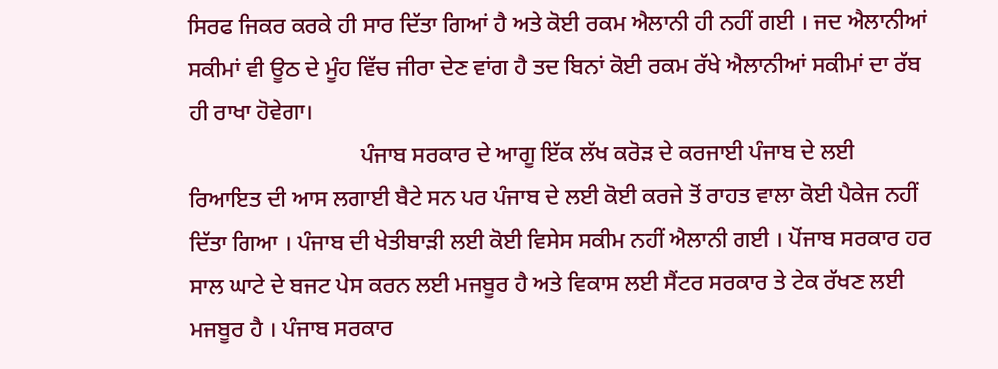ਸਿਰਫ ਜਿਕਰ ਕਰਕੇ ਹੀ ਸਾਰ ਦਿੱਤਾ ਗਿਆਂ ਹੈ ਅਤੇ ਕੋਈ ਰਕਮ ਐਲਾਨੀ ਹੀ ਨਹੀਂ ਗਈ । ਜਦ ਐਲਾਨੀਆਂ ਸਕੀਮਾਂ ਵੀ ਊਠ ਦੇ ਮੂੰਹ ਵਿੱਚ ਜੀਰਾ ਦੇਣ ਵਾਂਗ ਹੈ ਤਦ ਬਿਨਾਂ ਕੋਈ ਰਕਮ ਰੱਖੇ ਐਲਾਨੀਆਂ ਸਕੀਮਾਂ ਦਾ ਰੱਬ ਹੀ ਰਾਖਾ ਹੋਵੇਗਾ।
                              ਪੰਜਾਬ ਸਰਕਾਰ ਦੇ ਆਗੂ ਇੱਕ ਲੱਖ ਕਰੋੜ ਦੇ ਕਰਜਾਈ ਪੰਜਾਬ ਦੇ ਲਈ ਰਿਆਇਤ ਦੀ ਆਸ ਲਗਾਈ ਬੈਟੇ ਸਨ ਪਰ ਪੰਜਾਬ ਦੇ ਲਈ ਕੋਈ ਕਰਜੇ ਤੋਂ ਰਾਹਤ ਵਾਲਾ ਕੋਈ ਪੈਕੇਜ ਨਹੀਂ ਦਿੱਤਾ ਗਿਆ । ਪੰਜਾਬ ਦੀ ਖੇਤੀਬਾੜੀ ਲਈ ਕੋਈ ਵਿਸੇਸ ਸਕੀਮ ਨਹੀਂ ਐਲਾਨੀ ਗਈ । ਪੋਂਜਾਬ ਸਰਕਾਰ ਹਰ ਸਾਲ ਘਾਟੇ ਦੇ ਬਜਟ ਪੇਸ ਕਰਨ ਲਈ ਮਜਬੂਰ ਹੈ ਅਤੇ ਵਿਕਾਸ ਲਈ ਸੈਂਟਰ ਸਰਕਾਰ ਤੇ ਟੇਕ ਰੱਖਣ ਲਈ ਮਜਬੂਰ ਹੈ । ਪੰਜਾਬ ਸਰਕਾਰ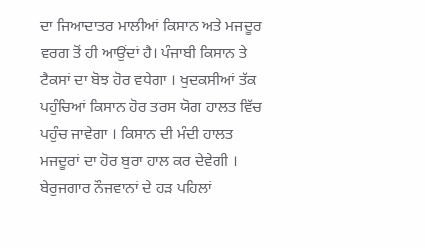ਦਾ ਜਿਆਦਾਤਰ ਮਾਲੀਆਂ ਕਿਸਾਨ ਅਤੇ ਮਜਦੂਰ ਵਰਗ ਤੋਂ ਹੀ ਆਉਂਦਾਂ ਹੈ। ਪੰਜਾਬੀ ਕਿਸਾਨ ਤੇ ਟੈਕਸਾਂ ਦਾ ਬੋਝ ਹੋਰ ਵਧੇਗਾ । ਖੁਦਕਸੀਆਂ ਤੱਕ ਪਹੁੰਚਿਆਂ ਕਿਸਾਨ ਹੋਰ ਤਰਸ ਯੋਗ ਹਾਲਤ ਵਿੱਚ ਪਹੁੰਚ ਜਾਵੇਗਾ । ਕਿਸਾਨ ਦੀ ਮੰਦੀ ਹਾਲਤ ਮਜਦੂਰਾਂ ਦਾ ਹੋਰ ਬੁਰਾ ਹਾਲ ਕਰ ਦੇਵੇਗੀ । ਬੇਰੁਜਗਾਰ ਨੌਜਵਾਨਾਂ ਦੇ ਹੜ ਪਹਿਲਾਂ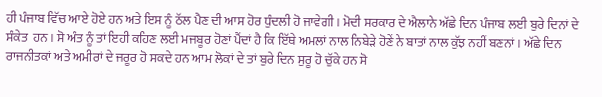ਹੀ ਪੰਜਾਬ ਵਿੱਚ ਆਏ ਹੋਏ ਹਨ ਅਤੇ ਇਸ ਨੂੰ ਠੱਲ ਪੈਣ ਦੀ ਆਸ ਹੋਰ ਧੁੰਦਲੀ ਹੋ ਜਾਵੇਗੀ । ਮੋਦੀ ਸਰਕਾਰ ਦੇ ਐਲਾਨੇ ਅੱਛੇ ਦਿਨ ਪੰਜਾਬ ਲਈ ਬੁਰੇ ਦਿਨਾਂ ਦੇ ਸੰਕੇਤ  ਹਨ । ਸੋ ਅੰਤ ਨੂੰ ਤਾਂ ਇਹੀ ਕਹਿਣ ਲਈ ਮਜਬੂਰ ਹੋਣਾਂ ਪੈਂਦਾਂ ਹੈ ਕਿ ਇੱਥੇ ਅਮਲਾਂ ਨਾਲ ਨਿਬੇੜੇ ਹੋਣੇਂ ਨੇ ਬਾਤਾਂ ਨਾਲ ਕੁੱਝ ਨਹੀਂ ਬਣਨਾਂ । ਅੱਛੇ ਦਿਨ ਰਾਜਨੀਤਕਾਂ ਅਤੇ ਅਮੀਰਾਂ ਦੇ ਜਰੂਰ ਹੋ ਸਕਦੇ ਹਨ ਆਮ ਲੋਕਾਂ ਦੇ ਤਾਂ ਬੁਰੇ ਦਿਨ ਸੁਰੂ ਹੋ ਚੁੱਕੇ ਹਨ ਸੋ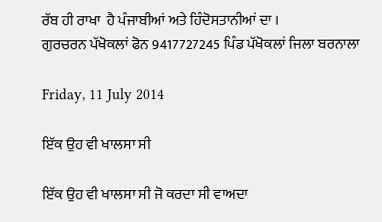ਰੱਬ ਹੀ ਰਾਖਾ  ਹੈ ਪੰਜਾਬੀਆਂ ਅਤੇ ਹਿੰਦੋਸਤਾਨੀਆਂ ਦਾ ।
ਗੁਰਚਰਨ ਪੱਖੋਕਲਾਂ ਫੋਨ 9417727245 ਪਿੰਡ ਪੱਖੋਕਲਾਂ ਜਿਲਾ ਬਰਨਾਲਾ

Friday, 11 July 2014

ਇੱਕ ਉਹ ਵੀ ਖਾਲਸਾ ਸੀ

ਇੱਕ ਉਹ ਵੀ ਖਾਲਸਾ ਸੀ ਜੋ ਕਰਦਾ ਸੀ ਵਾਅਦਾ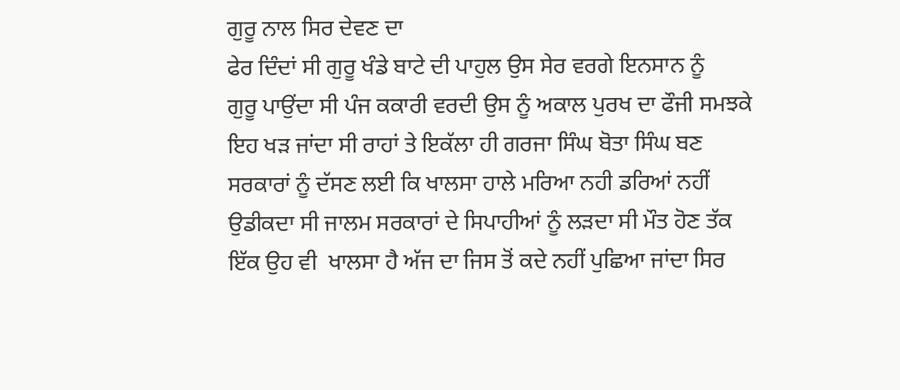ਗੁਰੂ ਨਾਲ ਸਿਰ ਦੇਵਣ ਦਾ
ਫੇਰ ਦਿੰਦਾਂ ਸੀ ਗੁਰੂ ਖੰਡੇ ਬਾਟੇ ਦੀ ਪਾਹੁਲ ਉਸ ਸੇਰ ਵਰਗੇ ਇਨਸਾਨ ਨੂੰ
ਗੁਰੂ ਪਾਉਂਦਾ ਸੀ ਪੰਜ ਕਕਾਰੀ ਵਰਦੀ ਉਸ ਨੂੰ ਅਕਾਲ ਪੁਰਖ ਦਾ ਫੌਜੀ ਸਮਝਕੇ
ਇਹ ਖੜ ਜਾਂਦਾ ਸੀ ਰਾਹਾਂ ਤੇ ਇਕੱਲਾ ਹੀ ਗਰਜਾ ਸਿੰਘ ਬੋਤਾ ਸਿੰਘ ਬਣ
ਸਰਕਾਰਾਂ ਨੂੰ ਦੱਸਣ ਲਈ ਕਿ ਖਾਲਸਾ ਹਾਲੇ ਮਰਿਆ ਨਹੀ ਡਰਿਆਂ ਨਹੀਂ
ਉਡੀਕਦਾ ਸੀ ਜਾਲਮ ਸਰਕਾਰਾਂ ਦੇ ਸਿਪਾਹੀਆਂ ਨੂੰ ਲੜਦਾ ਸੀ ਮੌਤ ਹੋਣ ਤੱਕ
ਇੱਕ ਉਹ ਵੀ  ਖਾਲਸਾ ਹੈ ਅੱਜ ਦਾ ਜਿਸ ਤੋਂ ਕਦੇ ਨਹੀਂ ਪੁਛਿਆ ਜਾਂਦਾ ਸਿਰ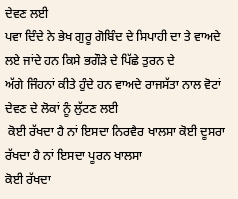ਦੇਵਣ ਲਈ
ਪਵਾ ਦਿੰਦੇ ਨੇ ਭੇਖ ਗੁਰੂ ਗੋਬਿੰਦ ਦੇ ਸਿਪਾਹੀ ਦਾ ਤੇ ਵਾਅਦੇ ਲਏ ਜਾਂਦੇ ਹਨ ਕਿਸੇ ਭਗੌੜੇ ਦੇ ਪਿੱਛੇ ਤੁਰਨ ਦੇ
ਅੱਗੇ ਜਿੰਹਨਾਂ ਕੀਤੇ ਹੁੰਦੇ ਹਨ ਵਾਅਦੇ ਰਾਜਸੱਤਾ ਨਾਲ ਵੋਟਾਂ ਦੇਵਣ ਦੇ ਲੋਕਾਂ ਨੂੰ ਲੁੱਟਣ ਲਈ
 ਕੋਈ ਰੱਖਦਾ ਹੈ ਨਾਂ ਇਸਦਾ ਨਿਰਵੈਰ ਖਾਲਸਾ ਕੋਈ ਦੂਸਰਾ ਰੱਖਦਾ ਹੈ ਨਾਂ ਇਸਦਾ ਪੂਰਨ ਖਾਲਸਾ
ਕੋਈ ਰੱਖਦਾ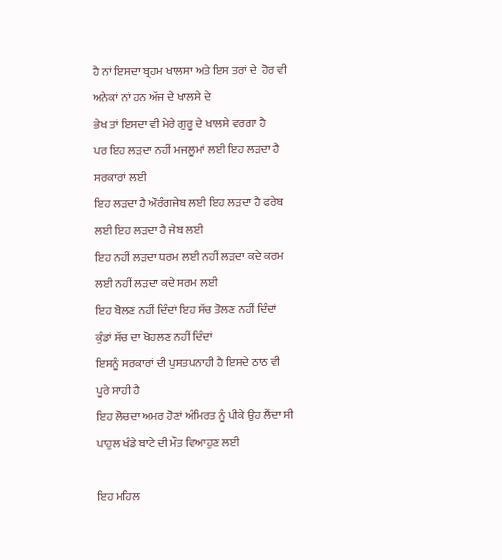ਹੈ ਨਾਂ ਇਸਦਾ ਬ੍ਰਹਮ ਖਾਲਸਾ ਅਤੇ ਇਸ ਤਰਾਂ ਦੇ  ਹੋਰ ਵੀ ਅਨੇਕਾਂ ਨਾਂ ਹਨ ਅੱਜ ਦੇ ਖਾਲਸੇ ਦੇ
ਭੇਖ ਤਾਂ ਇਸਦਾ ਵੀ ਮੇਰੇ ਗੁਰੂ ਦੇ ਖਾਲਸੇ ਵਰਗਾ ਹੈ
ਪਰ ਇਹ ਲੜਦਾ ਨਹੀਂ ਮਜਲੂਮਾਂ ਲਈ ਇਹ ਲੜਦਾ ਹੈ ਸਰਕਾਰਾਂ ਲਈ
ਇਹ ਲੜਦਾ ਹੈ ਔਰੰਗਜੇਬ ਲਈ ਇਹ ਲੜਦਾ ਹੈ ਫਰੇਬ ਲਈ ਇਹ ਲੜਦਾ ਹੈ ਜੇਬ ਲਈ
ਇਹ ਨਹੀਂ ਲੜਦਾ ਧਰਮ ਲਈ ਨਹੀਂ ਲੜਦਾ ਕਦੇ ਕਰਮ ਲਈ ਨਹੀਂ ਲੜਦਾ ਕਦੇ ਸਰਮ ਲਈ
ਇਹ ਬੋਲਣ ਨਹੀਂ ਦਿੰਦਾਂ ਇਹ ਸੱਚ ਤੋਲਣ ਨਹੀਂ ਦਿੰਦਾਂ ਕੁੰਡਾਂ ਸੱਚ ਦਾ ਖੋਹਲਣ ਨਹੀਂ ਦਿੰਦਾਂ
ਇਸਨੂੰ ਸਰਕਾਰਾਂ ਦੀ ਪੁਸਤਪਨਾਹੀ ਹੈ ਇਸਦੇ ਠਾਠ ਵੀ ਪੂਰੇ ਸਾਹੀ ਹੈ
ਇਹ ਲੋਚਦਾ ਅਮਰ ਹੋਣਾਂ ਅੰਮਿਰਤ ਨੂੰ ਪੀਕੇ ਉਹ ਲੈਂਦਾ ਸੀ ਪਾਹੁਲ ਖੰਡੇ ਬਾਟੇ ਦੀ ਮੌਤ ਵਿਆਹੁਣ ਲਈ

ਇਹ ਮਹਿਲ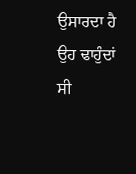ਉਸਾਰਦਾ ਹੈ ਉਹ ਢਾਹੁੰਦਾਂ ਸੀ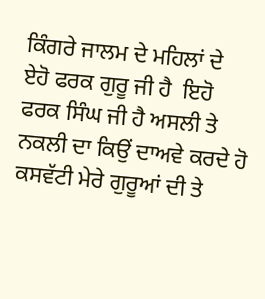ਕਿੰਗਰੇ ਜਾਲਮ ਦੇ ਮਹਿਲਾਂ ਦੇ
ਏਹੋ ਫਰਕ ਗੁਰੂ ਜੀ ਹੈ  ਇਹੋ ਫਰਕ ਸਿੰਘ ਜੀ ਹੈ ਅਸਲੀ ਤੇ ਨਕਲੀ ਦਾ ਕਿਉਂ ਦਾਅਵੇ ਕਰਦੇ ਹੋ
ਕਸਵੱਟੀ ਮੇਰੇ ਗੁਰੂਆਂ ਦੀ ਤੇ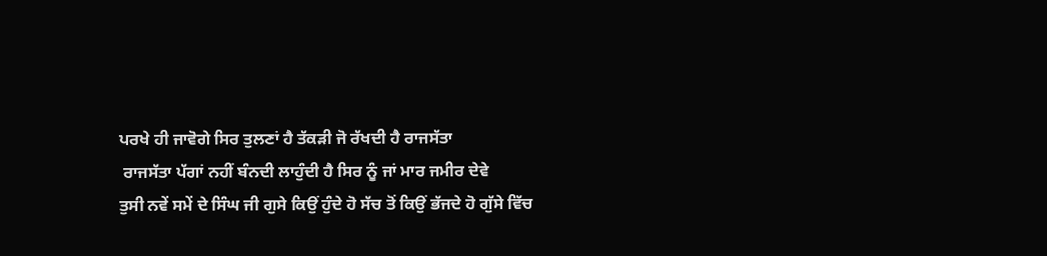ਪਰਖੇ ਹੀ ਜਾਵੋਗੇ ਸਿਰ ਤੁਲਣਾਂ ਹੈ ਤੱਕੜੀ ਜੋ ਰੱਖਦੀ ਹੈ ਰਾਜਸੱਤਾ
 ਰਾਜਸੱਤਾ ਪੱਗਾਂ ਨਹੀਂ ਬੰਨਦੀ ਲਾਹੁੰਦੀ ਹੈ ਸਿਰ ਨੂੰ ਜਾਂ ਮਾਰ ਜਮੀਰ ਦੇਵੇ
ਤੁਸੀ ਨਵੇਂ ਸਮੇਂ ਦੇ ਸਿੰਘ ਜੀ ਗੁਸੇ ਕਿਉਂ ਹੁੰਦੇ ਹੋ ਸੱਚ ਤੋਂ ਕਿਉਂ ਭੱਜਦੇ ਹੋ ਗੁੱਸੇ ਵਿੱਚ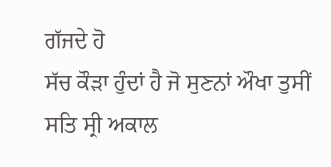ਗੱਜਦੇ ਹੋ
ਸੱਚ ਕੌੜਾ ਹੁੰਦਾਂ ਹੈ ਜੋ ਸੁਣਨਾਂ ਔਖਾ ਤੁਸੀਂ ਸਤਿ ਸ੍ਰੀ ਅਕਾਲ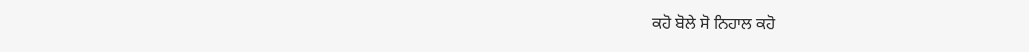ਕਹੋ ਬੋਲੇ ਸੋ ਨਿਹਾਲ ਕਹੋ